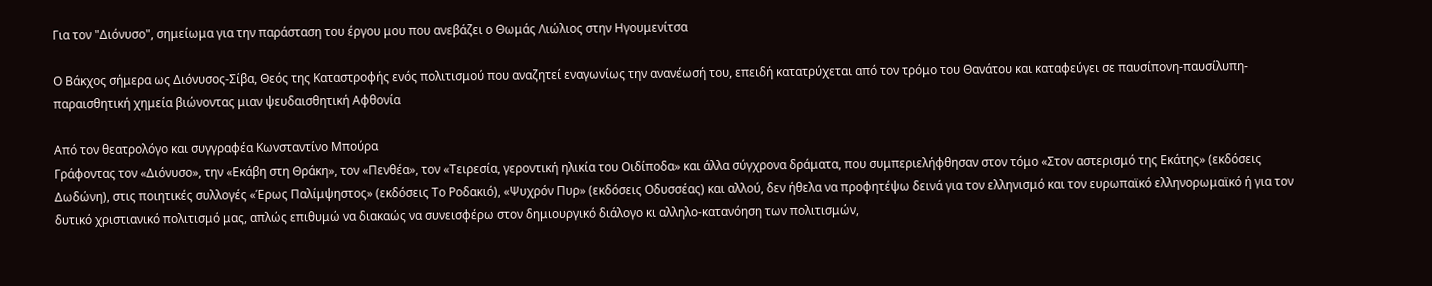Για τον "Διόνυσο", σημείωμα για την παράσταση του έργου μου που ανεβάζει ο Θωμάς Λιώλιος στην Ηγουμενίτσα

Ο Βάκχος σήμερα ως Διόνυσος-Σίβα, Θεός της Καταστροφής ενός πολιτισμού που αναζητεί εναγωνίως την ανανέωσή του, επειδή κατατρύχεται από τον τρόμο του Θανάτου και καταφεύγει σε παυσίπονη-παυσίλυπη-παραισθητική χημεία βιώνοντας μιαν ψευδαισθητική Αφθονία

Από τον θεατρολόγο και συγγραφέα Κωνσταντίνο Μπούρα
Γράφοντας τον «Διόνυσο», την «Εκάβη στη Θράκη», τον «Πενθέα», τον «Τειρεσία, γεροντική ηλικία του Οιδίποδα» και άλλα σύγχρονα δράματα, που συμπεριελήφθησαν στον τόμο «Στον αστερισμό της Εκάτης» (εκδόσεις Δωδώνη), στις ποιητικές συλλογές «Έρως Παλίμψηστος» (εκδόσεις Το Ροδακιό), «Ψυχρόν Πυρ» (εκδόσεις Οδυσσέας) και αλλού, δεν ήθελα να προφητέψω δεινά για τον ελληνισμό και τον ευρωπαϊκό ελληνορωμαϊκό ή για τον δυτικό χριστιανικό πολιτισμό μας, απλώς επιθυμώ να διακαώς να συνεισφέρω στον δημιουργικό διάλογο κι αλληλο-κατανόηση των πολιτισμών,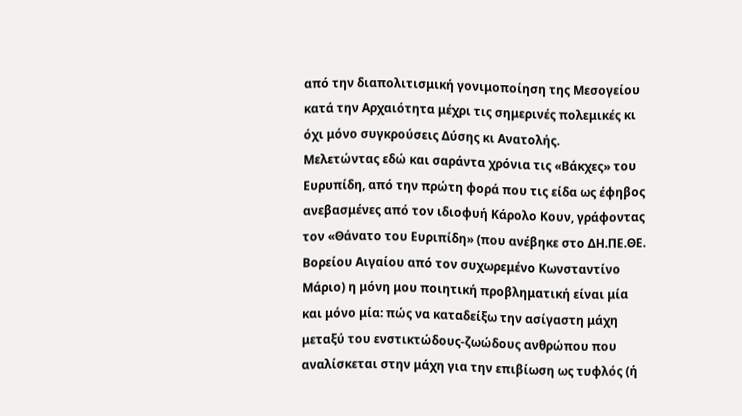από την διαπολιτισμική γονιμοποίηση της Μεσογείου κατά την Αρχαιότητα μέχρι τις σημερινές πολεμικές κι όχι μόνο συγκρούσεις Δύσης κι Ανατολής.
Μελετώντας εδώ και σαράντα χρόνια τις «Βάκχες» του Ευρυπίδη, από την πρώτη φορά που τις είδα ως έφηβος ανεβασμένες από τον ιδιοφυή Κάρολο Κουν, γράφοντας τον «Θάνατο του Ευριπίδη» (που ανέβηκε στο ΔΗ.ΠΕ.ΘΕ. Βορείου Αιγαίου από τον συχωρεμένο Κωνσταντίνο Μάριο) η μόνη μου ποιητική προβληματική είναι μία και μόνο μία: πώς να καταδείξω την ασίγαστη μάχη μεταξύ του ενστικτώδους-ζωώδους ανθρώπου που αναλίσκεται στην μάχη για την επιβίωση ως τυφλός (ή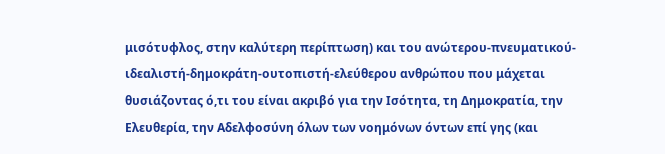μισότυφλος, στην καλύτερη περίπτωση) και του ανώτερου-πνευματικού-ιδεαλιστή-δημοκράτη-ουτοπιστή-ελεύθερου ανθρώπου που μάχεται θυσιάζοντας ό,τι του είναι ακριβό για την Ισότητα, τη Δημοκρατία, την Ελευθερία, την Αδελφοσύνη όλων των νοημόνων όντων επί γης (και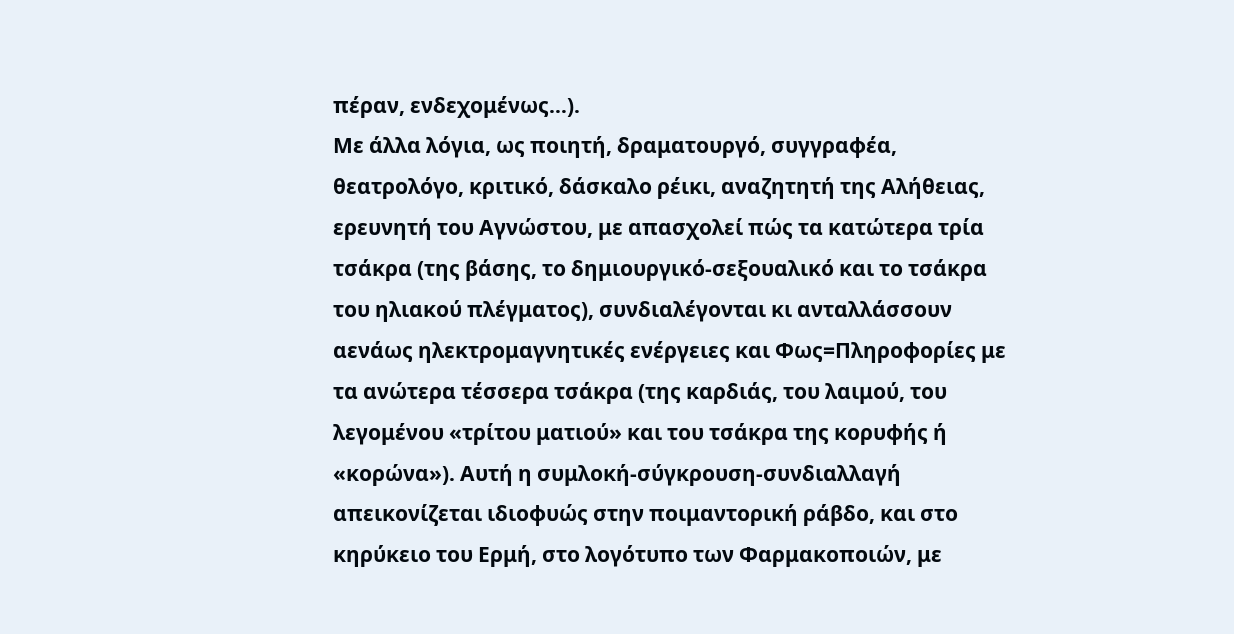πέραν, ενδεχομένως…).
Με άλλα λόγια, ως ποιητή, δραματουργό, συγγραφέα, θεατρολόγο, κριτικό, δάσκαλο ρέικι, αναζητητή της Αλήθειας, ερευνητή του Αγνώστου, με απασχολεί πώς τα κατώτερα τρία τσάκρα (της βάσης, το δημιουργικό-σεξουαλικό και το τσάκρα του ηλιακού πλέγματος), συνδιαλέγονται κι ανταλλάσσουν αενάως ηλεκτρομαγνητικές ενέργειες και Φως=Πληροφορίες με τα ανώτερα τέσσερα τσάκρα (της καρδιάς, του λαιμού, του λεγομένου «τρίτου ματιού» και του τσάκρα της κορυφής ή «κορώνα»). Αυτή η συμλοκή-σύγκρουση-συνδιαλλαγή απεικονίζεται ιδιοφυώς στην ποιμαντορική ράβδο, και στο κηρύκειο του Ερμή, στο λογότυπο των Φαρμακοποιών, με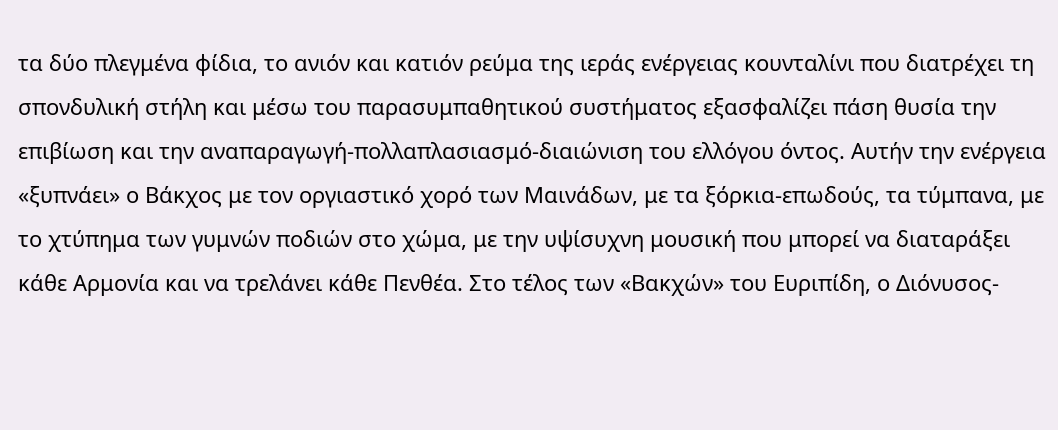τα δύο πλεγμένα φίδια, το ανιόν και κατιόν ρεύμα της ιεράς ενέργειας κουνταλίνι που διατρέχει τη σπονδυλική στήλη και μέσω του παρασυμπαθητικού συστήματος εξασφαλίζει πάση θυσία την επιβίωση και την αναπαραγωγή-πολλαπλασιασμό-διαιώνιση του ελλόγου όντος. Αυτήν την ενέργεια «ξυπνάει» ο Βάκχος με τον οργιαστικό χορό των Μαινάδων, με τα ξόρκια-επωδούς, τα τύμπανα, με το χτύπημα των γυμνών ποδιών στο χώμα, με την υψίσυχνη μουσική που μπορεί να διαταράξει κάθε Αρμονία και να τρελάνει κάθε Πενθέα. Στο τέλος των «Βακχών» του Ευριπίδη, ο Διόνυσος-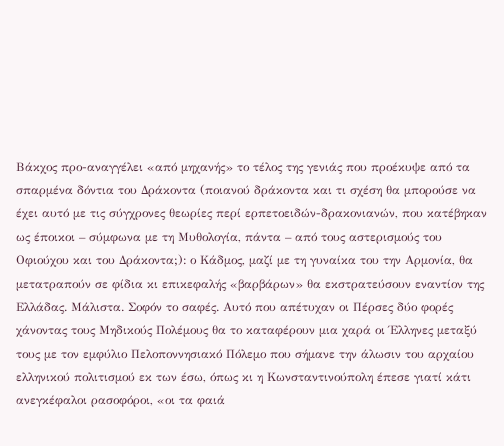Βάκχος προ-αναγγέλει «από μηχανής» το τέλος της γενιάς που προέκυψε από τα σπαρμένα δόντια του Δράκοντα (ποιανού δράκοντα και τι σχέση θα μπορούσε να έχει αυτό με τις σύγχρονες θεωρίες περί ερπετοειδών-δρακονιανών, που κατέβηκαν ως έποικοι – σύμφωνα με τη Μυθολογία, πάντα – από τους αστερισμούς του Οφιούχου και του Δράκοντα;): ο Κάδμος, μαζί με τη γυναίκα του την Αρμονία, θα μετατραπούν σε φίδια κι επικεφαλής «βαρβάρων» θα εκστρατεύσουν εναντίον της Ελλάδας. Μάλιστα. Σοφόν το σαφές. Αυτό που απέτυχαν οι Πέρσες δύο φορές χάνοντας τους Μηδικούς Πολέμους θα το καταφέρουν μια χαρά οι Έλληνες μεταξύ τους με τον εμφύλιο Πελοποννησιακό Πόλεμο που σήμανε την άλωσιν του αρχαίου ελληνικού πολιτισμού εκ των έσω, όπως κι η Κωνσταντινούπολη έπεσε γιατί κάτι ανεγκέφαλοι ρασοφόροι, «οι τα φαιά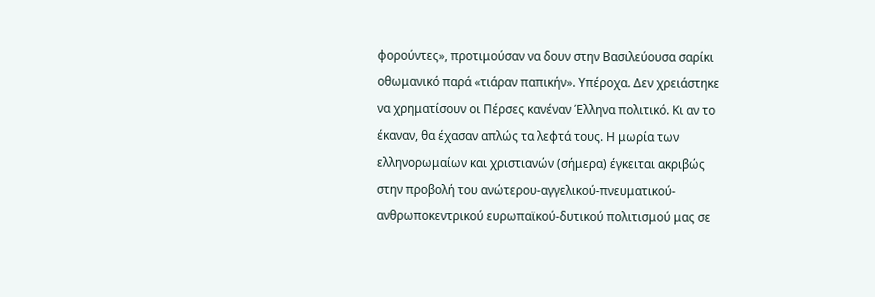φορούντες», προτιμούσαν να δουν στην Βασιλεύουσα σαρίκι οθωμανικό παρά «τιάραν παπικήν». Υπέροχα. Δεν χρειάστηκε να χρηματίσουν οι Πέρσες κανέναν Έλληνα πολιτικό. Κι αν το έκαναν, θα έχασαν απλώς τα λεφτά τους. Η μωρία των ελληνορωμαίων και χριστιανών (σήμερα) έγκειται ακριβώς στην προβολή του ανώτερου-αγγελικού-πνευματικού-ανθρωποκεντρικού ευρωπαϊκού-δυτικού πολιτισμού μας σε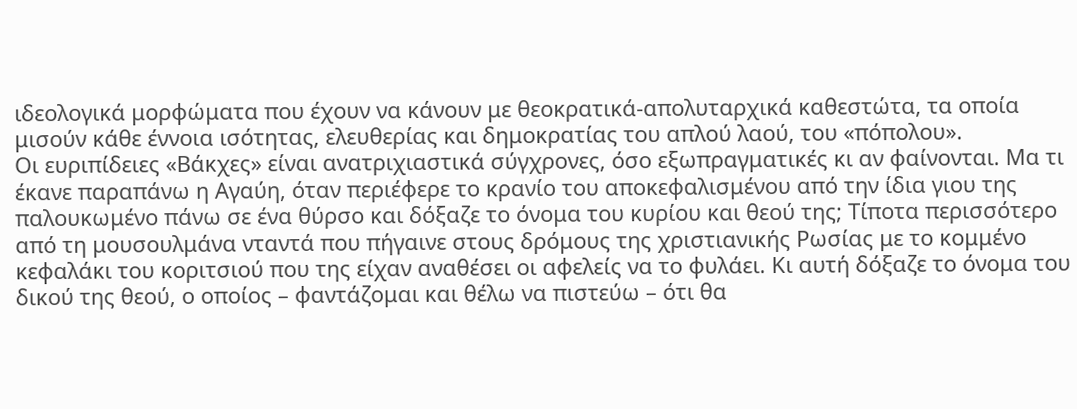ιδεολογικά μορφώματα που έχουν να κάνουν με θεοκρατικά-απολυταρχικά καθεστώτα, τα οποία μισούν κάθε έννοια ισότητας, ελευθερίας και δημοκρατίας του απλού λαού, του «πόπολου».
Οι ευριπίδειες «Βάκχες» είναι ανατριχιαστικά σύγχρονες, όσο εξωπραγματικές κι αν φαίνονται. Μα τι έκανε παραπάνω η Αγαύη, όταν περιέφερε το κρανίο του αποκεφαλισμένου από την ίδια γιου της παλουκωμένο πάνω σε ένα θύρσο και δόξαζε το όνομα του κυρίου και θεού της; Τίποτα περισσότερο από τη μουσουλμάνα νταντά που πήγαινε στους δρόμους της χριστιανικής Ρωσίας με το κομμένο κεφαλάκι του κοριτσιού που της είχαν αναθέσει οι αφελείς να το φυλάει. Κι αυτή δόξαζε το όνομα του δικού της θεού, ο οποίος – φαντάζομαι και θέλω να πιστεύω – ότι θα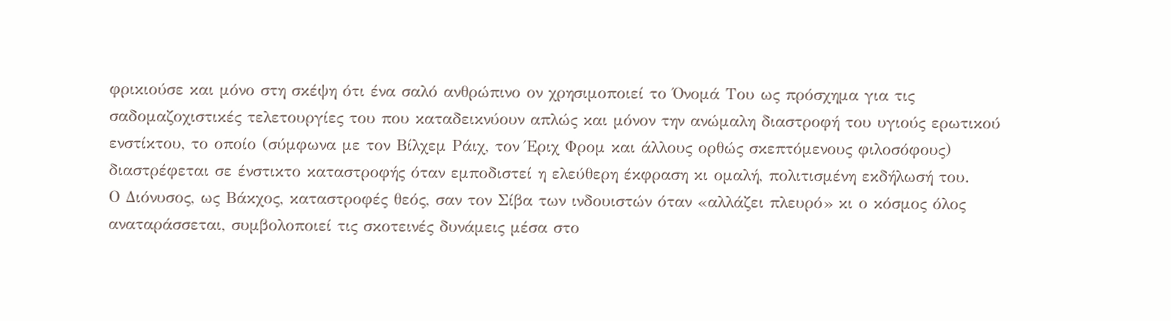φρικιούσε και μόνο στη σκέψη ότι ένα σαλό ανθρώπινο ον χρησιμοποιεί το Όνομά Του ως πρόσχημα για τις σαδομαζοχιστικές τελετουργίες του που καταδεικνύουν απλώς και μόνον την ανώμαλη διαστροφή του υγιούς ερωτικού ενστίκτου, το οποίο (σύμφωνα με τον Βίλχεμ Ράιχ, τον Έριχ Φρομ και άλλους ορθώς σκεπτόμενους φιλοσόφους) διαστρέφεται σε ένστικτο καταστροφής όταν εμποδιστεί η ελεύθερη έκφραση κι ομαλή, πολιτισμένη εκδήλωσή του.
Ο Διόνυσος, ως Βάκχος, καταστροφές θεός, σαν τον Σίβα των ινδουιστών όταν «αλλάζει πλευρό» κι ο κόσμος όλος αναταράσσεται, συμβολοποιεί τις σκοτεινές δυνάμεις μέσα στο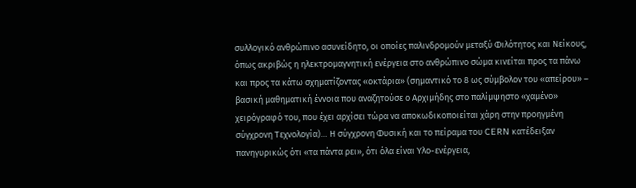συλλογικό ανθρώπινο ασυνείδητο, οι οποίες παλινδρομούν μεταξύ Φιλότητος και Νείκους, όπως ακριβώς η ηλεκτρομαγνητική ενέργεια στο ανθρώπινο σώμα κινείται προς τα πάνω και προς τα κάτω σχηματίζοντας «οκτάρια» (σημαντικό το 8 ως σύμβολον του «απείρου» – βασική μαθηματική έννοια που αναζητούσε ο Αρχιμήδης στο παλίμψηστο «χαμένο» χειρόγραφό του, που έχει αρχίσει τώρα να αποκωδικοποιείται χάρη στην προηγμένη σύγχρονη Τεχνολογία)… Η σύγχρονη Φυσική και το πείραμα του CERN κατέδειξαν πανηγυρικώς ότι «τα πάντα ρει», ότι όλα είναι Υλο-ενέργεια,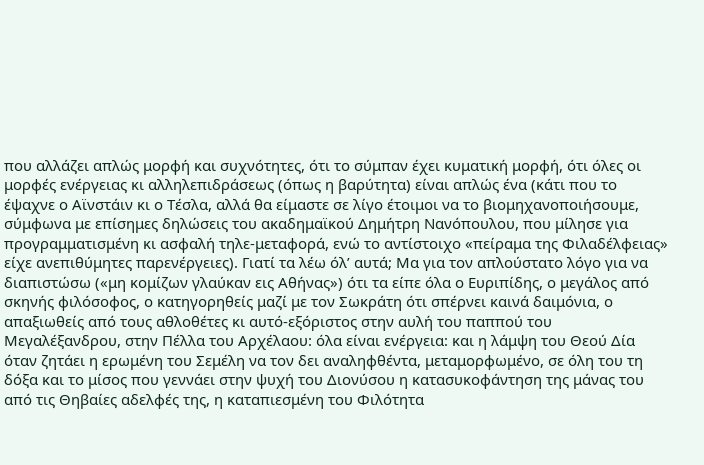που αλλάζει απλώς μορφή και συχνότητες, ότι το σύμπαν έχει κυματική μορφή, ότι όλες οι μορφές ενέργειας κι αλληλεπιδράσεως (όπως η βαρύτητα) είναι απλώς ένα (κάτι που το έψαχνε ο Αϊνστάιν κι ο Τέσλα, αλλά θα είμαστε σε λίγο έτοιμοι να το βιομηχανοποιήσουμε, σύμφωνα με επίσημες δηλώσεις του ακαδημαϊκού Δημήτρη Νανόπουλου, που μίλησε για προγραμματισμένη κι ασφαλή τηλε-μεταφορά, ενώ το αντίστοιχο «πείραμα της Φιλαδέλφειας» είχε ανεπιθύμητες παρενέργειες). Γιατί τα λέω όλ’ αυτά; Μα για τον απλούστατο λόγο για να διαπιστώσω («μη κομίζων γλαύκαν εις Αθήνας») ότι τα είπε όλα ο Ευριπίδης, ο μεγάλος από σκηνής φιλόσοφος, ο κατηγορηθείς μαζί με τον Σωκράτη ότι σπέρνει καινά δαιμόνια, ο απαξιωθείς από τους αθλοθέτες κι αυτό-εξόριστος στην αυλή του παππού του Μεγαλέξανδρου, στην Πέλλα του Αρχέλαου: όλα είναι ενέργεια: και η λάμψη του Θεού Δία όταν ζητάει η ερωμένη του Σεμέλη να τον δει αναληφθέντα, μεταμορφωμένο, σε όλη του τη δόξα και το μίσος που γεννάει στην ψυχή του Διονύσου η κατασυκοφάντηση της μάνας του από τις Θηβαίες αδελφές της, η καταπιεσμένη του Φιλότητα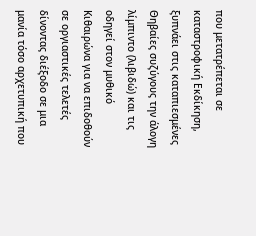που μετατρέπεται σε καταστροφική Εκδίκηση, ξυπνάει στις καταπιεσμένες Θηβαίες συζύγους την άλογη λίμπιντο (λιβιδώ) και τις οδηγεί στον μυθικό Κιθαιρώνα για να επιδοθούν σε οργιαστικές τελετές δίνοντας διέξοδο σε μια μανία τόσο αρχετυπική που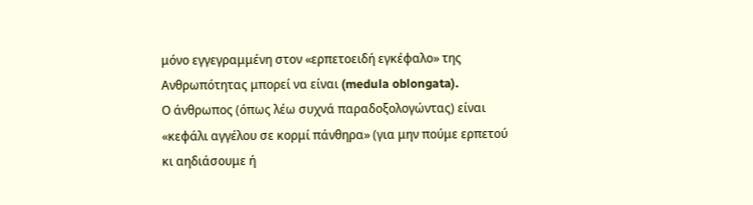μόνο εγγεγραμμένη στον «ερπετοειδή εγκέφαλο» της Ανθρωπότητας μπορεί να είναι (medula oblongata).
Ο άνθρωπος (όπως λέω συχνά παραδοξολογώντας) είναι «κεφάλι αγγέλου σε κορμί πάνθηρα» (για μην πούμε ερπετού κι αηδιάσουμε ή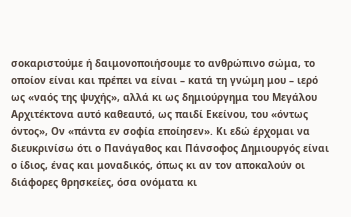σοκαριστούμε ή δαιμονοποιήσουμε το ανθρώπινο σώμα, το οποίον είναι και πρέπει να είναι – κατά τη γνώμη μου – ιερό ως «ναός της ψυχής», αλλά κι ως δημιούργημα του Μεγάλου Αρχιτέκτονα αυτό καθεαυτό, ως παιδί Εκείνου, του «όντως όντος», Ον «πάντα εν σοφία εποίησεν». Κι εδώ έρχομαι να διευκρινίσω ότι ο Πανάγαθος και Πάνσοφος Δημιουργός είναι ο ίδιος, ένας και μοναδικός, όπως κι αν τον αποκαλούν οι διάφορες θρησκείες, όσα ονόματα κι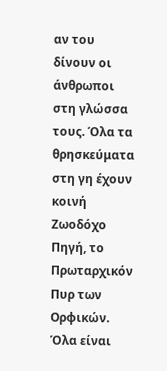αν του δίνουν οι άνθρωποι στη γλώσσα τους. Όλα τα θρησκεύματα στη γη έχουν κοινή Ζωοδόχο Πηγή, το Πρωταρχικόν Πυρ των Ορφικών. Όλα είναι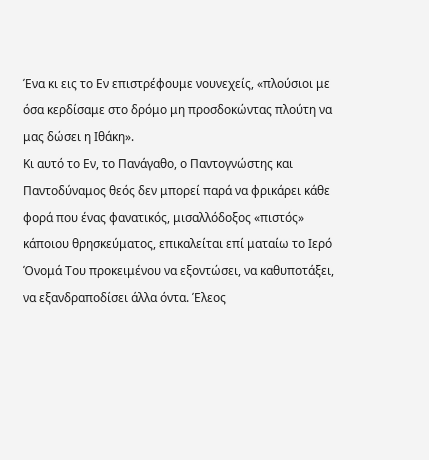Ένα κι εις το Εν επιστρέφουμε νουνεχείς, «πλούσιοι με όσα κερδίσαμε στο δρόμο μη προσδοκώντας πλούτη να μας δώσει η Ιθάκη».
Κι αυτό το Εν, το Πανάγαθο, ο Παντογνώστης και Παντοδύναμος θεός δεν μπορεί παρά να φρικάρει κάθε φορά που ένας φανατικός, μισαλλόδοξος «πιστός» κάποιου θρησκεύματος, επικαλείται επί ματαίω το Ιερό Όνομά Του προκειμένου να εξοντώσει, να καθυποτάξει, να εξανδραποδίσει άλλα όντα. Έλεος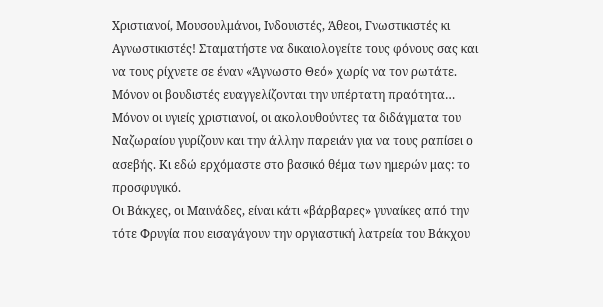Χριστιανοί, Μουσουλμάνοι, Ινδουιστές, Άθεοι, Γνωστικιστές κι Αγνωστικιστές! Σταματήστε να δικαιολογείτε τους φόνους σας και να τους ρίχνετε σε έναν «Άγνωστο Θεό» χωρίς να τον ρωτάτε. Μόνον οι βουδιστές ευαγγελίζονται την υπέρτατη πραότητα… Μόνον οι υγιείς χριστιανοί, οι ακολουθούντες τα διδάγματα του Ναζωραίου γυρίζουν και την άλλην παρειάν για να τους ραπίσει ο ασεβής. Κι εδώ ερχόμαστε στο βασικό θέμα των ημερών μας: το προσφυγικό.
Οι Βάκχες, οι Μαινάδες, είναι κάτι «βάρβαρες» γυναίκες από την τότε Φρυγία που εισαγάγουν την οργιαστική λατρεία του Βάκχου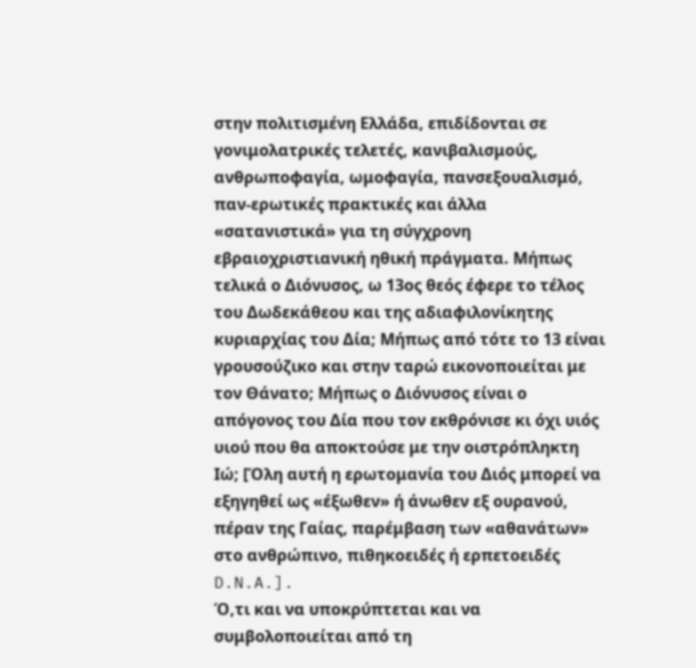στην πολιτισμένη Ελλάδα, επιδίδονται σε γονιμολατρικές τελετές, κανιβαλισμούς, ανθρωποφαγία, ωμοφαγία, πανσεξουαλισμό, παν-ερωτικές πρακτικές και άλλα «σατανιστικά» για τη σύγχρονη εβραιοχριστιανική ηθική πράγματα. Μήπως τελικά ο Διόνυσος, ω 13ος θεός έφερε το τέλος του Δωδεκάθεου και της αδιαφιλονίκητης κυριαρχίας του Δία; Μήπως από τότε το 13 είναι γρουσούζικο και στην ταρώ εικονοποιείται με τον Θάνατο; Μήπως ο Διόνυσος είναι ο απόγονος του Δία που τον εκθρόνισε κι όχι υιός υιού που θα αποκτούσε με την οιστρόπληκτη Ιώ; [Όλη αυτή η ερωτομανία του Διός μπορεί να εξηγηθεί ως «έξωθεν» ή άνωθεν εξ ουρανού, πέραν της Γαίας, παρέμβαση των «αθανάτων» στο ανθρώπινο, πιθηκοειδές ή ερπετοειδές D.N.A.].
Ό,τι και να υποκρύπτεται και να συμβολοποιείται από τη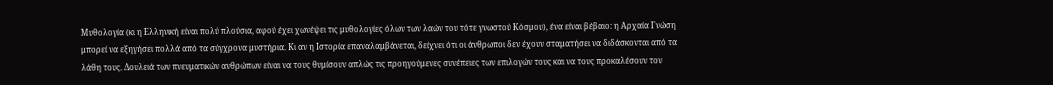Μυθολογία (κι η Ελληνική είναι πολύ πλούσια, αφού έχει χωνέψει τις μυθολογίες όλων των λαών του τότε γνωστού Κόσμου), ένα είναι βέβαιο: η Αρχαία Γνώση μπορεί να εξηγήσει πολλά από τα σύγχρονα μυστήρια. Κι αν η Ιστορία επαναλαμβάνεται, δείχνει ότι οι άνθρωποι δεν έχουν σταματήσει να διδάσκονται από τα λάθη τους. Δουλειά των πνευματικών ανθρώπων είναι να τους θυμίσουν απλώς τις προηγούμενες συνέπειες των επιλογών τους και να τους προκαλέσουν τον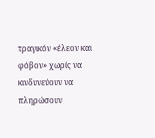τραγικόν «έλεον και φόβον» χωρίς να κινδυνεύουν να πληρώσουν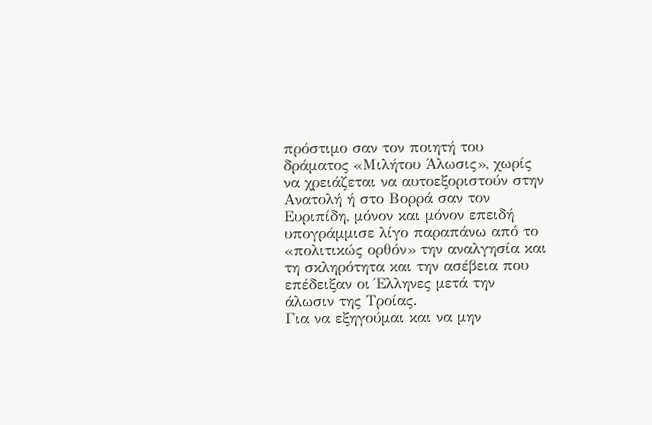πρόστιμο σαν τον ποιητή του δράματος «Μιλήτου Άλωσις», χωρίς να χρειάζεται να αυτοεξοριστούν στην Ανατολή ή στο Βορρά σαν τον Ευριπίδη, μόνον και μόνον επειδή υπογράμμισε λίγο παραπάνω από το «πολιτικώς ορθόν» την αναλγησία και τη σκληρότητα και την ασέβεια που επέδειξαν οι Έλληνες μετά την άλωσιν της Τροίας.
Για να εξηγούμαι και να μην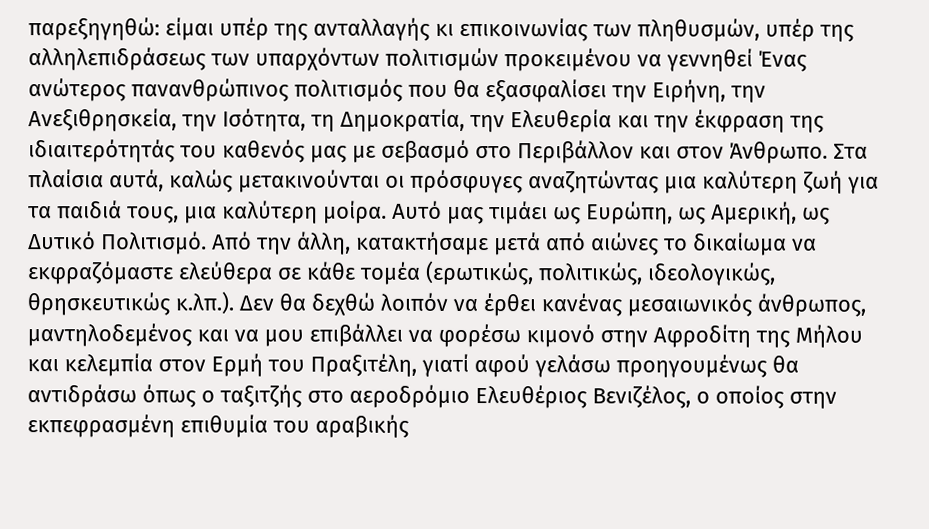παρεξηγηθώ: είμαι υπέρ της ανταλλαγής κι επικοινωνίας των πληθυσμών, υπέρ της αλληλεπιδράσεως των υπαρχόντων πολιτισμών προκειμένου να γεννηθεί Ένας ανώτερος πανανθρώπινος πολιτισμός που θα εξασφαλίσει την Ειρήνη, την Ανεξιθρησκεία, την Ισότητα, τη Δημοκρατία, την Ελευθερία και την έκφραση της ιδιαιτερότητάς του καθενός μας με σεβασμό στο Περιβάλλον και στον Άνθρωπο. Στα πλαίσια αυτά, καλώς μετακινούνται οι πρόσφυγες αναζητώντας μια καλύτερη ζωή για τα παιδιά τους, μια καλύτερη μοίρα. Αυτό μας τιμάει ως Ευρώπη, ως Αμερική, ως Δυτικό Πολιτισμό. Από την άλλη, κατακτήσαμε μετά από αιώνες το δικαίωμα να εκφραζόμαστε ελεύθερα σε κάθε τομέα (ερωτικώς, πολιτικώς, ιδεολογικώς, θρησκευτικώς κ.λπ.). Δεν θα δεχθώ λοιπόν να έρθει κανένας μεσαιωνικός άνθρωπος, μαντηλοδεμένος και να μου επιβάλλει να φορέσω κιμονό στην Αφροδίτη της Μήλου και κελεμπία στον Ερμή του Πραξιτέλη, γιατί αφού γελάσω προηγουμένως θα αντιδράσω όπως ο ταξιτζής στο αεροδρόμιο Ελευθέριος Βενιζέλος, ο οποίος στην εκπεφρασμένη επιθυμία του αραβικής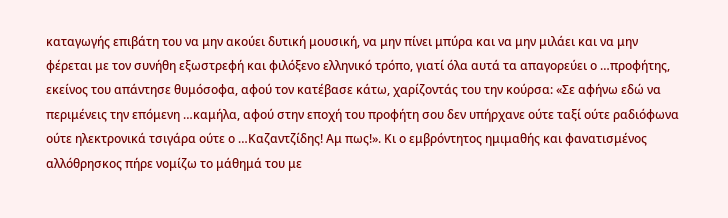καταγωγής επιβάτη του να μην ακούει δυτική μουσική, να μην πίνει μπύρα και να μην μιλάει και να μην φέρεται με τον συνήθη εξωστρεφή και φιλόξενο ελληνικό τρόπο, γιατί όλα αυτά τα απαγορεύει ο …προφήτης, εκείνος του απάντησε θυμόσοφα, αφού τον κατέβασε κάτω, χαρίζοντάς του την κούρσα: «Σε αφήνω εδώ να περιμένεις την επόμενη …καμήλα, αφού στην εποχή του προφήτη σου δεν υπήρχανε ούτε ταξί ούτε ραδιόφωνα ούτε ηλεκτρονικά τσιγάρα ούτε ο …Καζαντζίδης! Αμ πως!». Κι ο εμβρόντητος ημιμαθής και φανατισμένος αλλόθρησκος πήρε νομίζω το μάθημά του με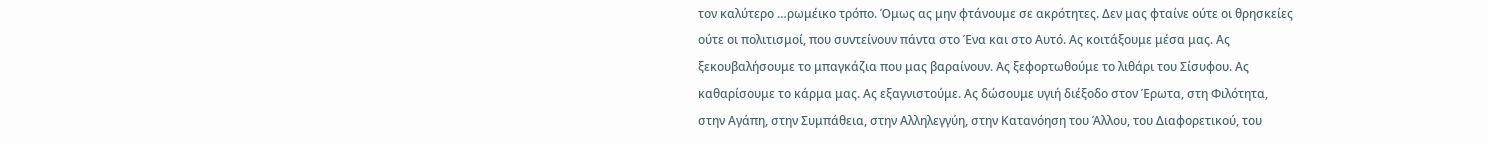τον καλύτερο …ρωμέικο τρόπο. Όμως ας μην φτάνουμε σε ακρότητες. Δεν μας φταίνε ούτε οι θρησκείες ούτε οι πολιτισμοί, που συντείνουν πάντα στο Ένα και στο Αυτό. Ας κοιτάξουμε μέσα μας. Ας ξεκουβαλήσουμε το μπαγκάζια που μας βαραίνουν. Ας ξεφορτωθούμε το λιθάρι του Σίσυφου. Ας καθαρίσουμε το κάρμα μας. Ας εξαγνιστούμε. Ας δώσουμε υγιή διέξοδο στον Έρωτα, στη Φιλότητα, στην Αγάπη, στην Συμπάθεια, στην Αλληλεγγύη, στην Κατανόηση του Άλλου, του Διαφορετικού, του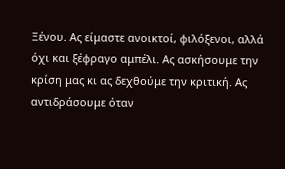Ξένου. Ας είμαστε ανοικτοί, φιλόξενοι, αλλά όχι και ξέφραγο αμπέλι. Ας ασκήσουμε την κρίση μας κι ας δεχθούμε την κριτική. Ας αντιδράσουμε όταν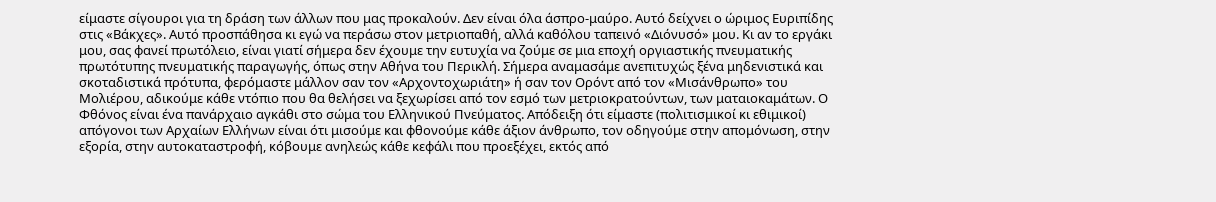είμαστε σίγουροι για τη δράση των άλλων που μας προκαλούν. Δεν είναι όλα άσπρο-μαύρο. Αυτό δείχνει ο ώριμος Ευριπίδης στις «Βάκχες». Αυτό προσπάθησα κι εγώ να περάσω στον μετριοπαθή, αλλά καθόλου ταπεινό «Διόνυσό» μου. Κι αν το εργάκι μου, σας φανεί πρωτόλειο, είναι γιατί σήμερα δεν έχουμε την ευτυχία να ζούμε σε μια εποχή οργιαστικής πνευματικής πρωτότυπης πνευματικής παραγωγής, όπως στην Αθήνα του Περικλή. Σήμερα αναμασάμε ανεπιτυχώς ξένα μηδενιστικά και σκοταδιστικά πρότυπα, φερόμαστε μάλλον σαν τον «Αρχοντοχωριάτη» ή σαν τον Ορόντ από τον «Μισάνθρωπο» του Μολιέρου, αδικούμε κάθε ντόπιο που θα θελήσει να ξεχωρίσει από τον εσμό των μετριοκρατούντων, των ματαιοκαμάτων. Ο Φθόνος είναι ένα πανάρχαιο αγκάθι στο σώμα του Ελληνικού Πνεύματος. Απόδειξη ότι είμαστε (πολιτισμικοί κι εθιμικοί) απόγονοι των Αρχαίων Ελλήνων είναι ότι μισούμε και φθονούμε κάθε άξιον άνθρωπο, τον οδηγούμε στην απομόνωση, στην εξορία, στην αυτοκαταστροφή, κόβουμε ανηλεώς κάθε κεφάλι που προεξέχει, εκτός από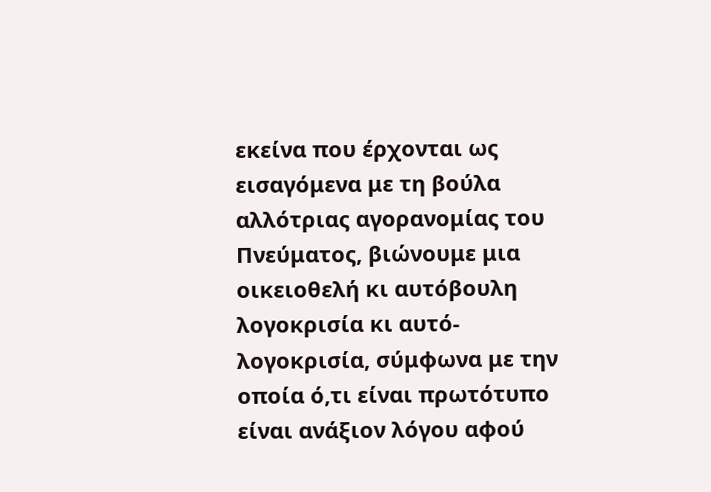εκείνα που έρχονται ως εισαγόμενα με τη βούλα αλλότριας αγορανομίας του Πνεύματος, βιώνουμε μια οικειοθελή κι αυτόβουλη λογοκρισία κι αυτό-λογοκρισία, σύμφωνα με την οποία ό,τι είναι πρωτότυπο είναι ανάξιον λόγου αφού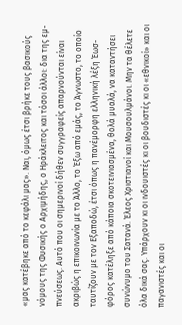«μας κατέβηκε από το κεφάλι μας». Ναι, όμως έτσι βρήκε τους βασικούς νόμους της Φυσικής ο Αρχιμήδης, ο Ηράκλειτος και τόσοι άλλοι: δια της εμ-πνεύσεως. Αυτό που οι σημερινοί δήθεν συγγραφείς απαρνούνται είναι ακριβώς η επικοινωνία με το Άλλο, το Έξω από εμάς, το Άγνωστο, το οποίο ταυτίζουν με τον Εξαποδώ, έτσι όπως η πανέμορφη ελληνική λέξη Έωσ-φόρος κατέληξε από κάποια σκοτεινιασμένα, θολά μυαλά, να καταντήσει συνώνυμο του Σατανά. Έλεος Χριστιανοί και Μουσουλμάνοι. Μην τα θέλετε όλα δικά σας. Υπάρχουν κι οι ινδουιστές κι οι βουδιστές κι οι «εθνικοί» και οι παγανιστές και οι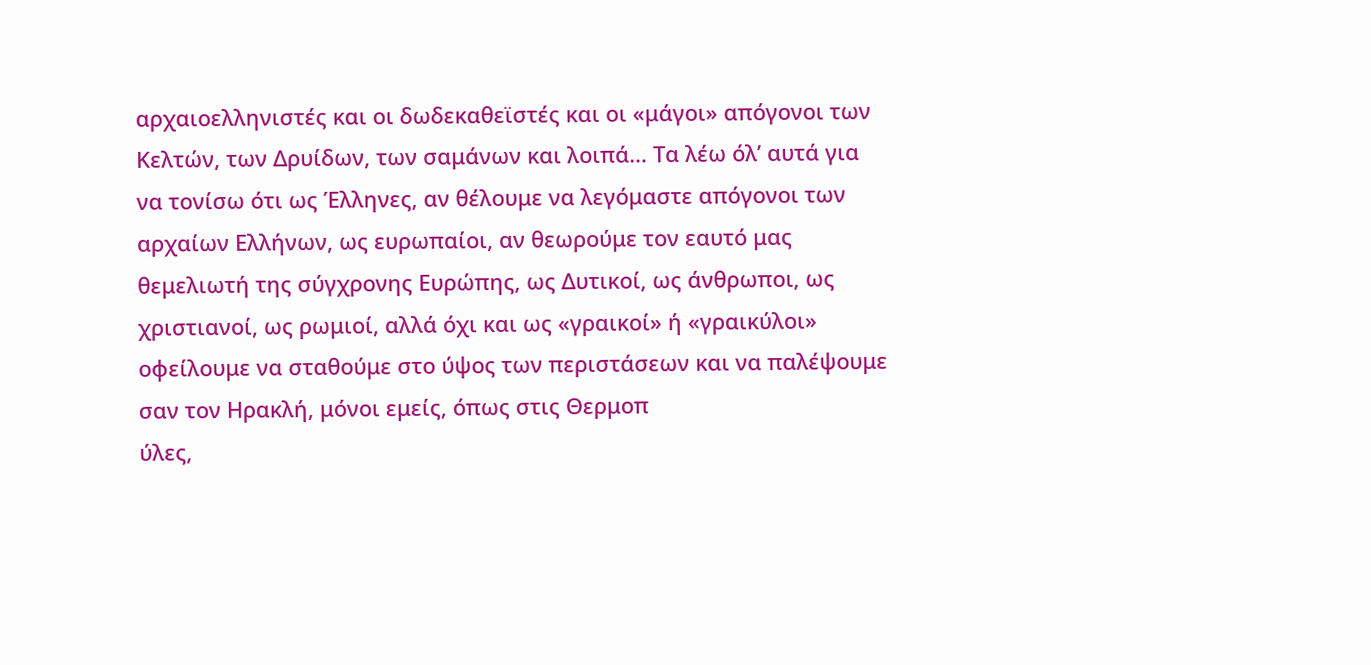αρχαιοελληνιστές και οι δωδεκαθεϊστές και οι «μάγοι» απόγονοι των Κελτών, των Δρυίδων, των σαμάνων και λοιπά… Τα λέω όλ’ αυτά για να τονίσω ότι ως Έλληνες, αν θέλουμε να λεγόμαστε απόγονοι των αρχαίων Ελλήνων, ως ευρωπαίοι, αν θεωρούμε τον εαυτό μας θεμελιωτή της σύγχρονης Ευρώπης, ως Δυτικοί, ως άνθρωποι, ως χριστιανοί, ως ρωμιοί, αλλά όχι και ως «γραικοί» ή «γραικύλοι» οφείλουμε να σταθούμε στο ύψος των περιστάσεων και να παλέψουμε σαν τον Ηρακλή, μόνοι εμείς, όπως στις Θερμοπ
ύλες,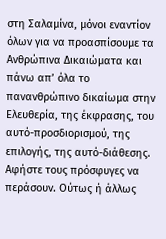στη Σαλαμίνα, μόνοι εναντίον όλων για να προασπίσουμε τα Ανθρώπινα Δικαιώματα και πάνω απ’ όλα το πανανθρώπινο δικαίωμα στην Ελευθερία, της έκφρασης, του αυτό-προσδιορισμού, της επιλογής, της αυτό-διάθεσης. Αφήστε τους πρόσφυγες να περάσουν. Ούτως ή άλλως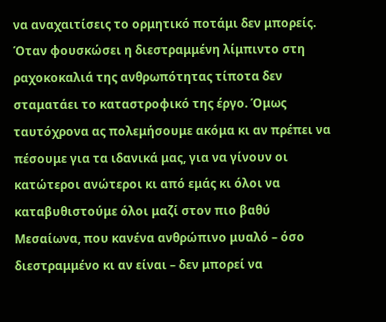να αναχαιτίσεις το ορμητικό ποτάμι δεν μπορείς. Όταν φουσκώσει η διεστραμμένη λίμπιντο στη ραχοκοκαλιά της ανθρωπότητας τίποτα δεν σταματάει το καταστροφικό της έργο. Όμως ταυτόχρονα ας πολεμήσουμε ακόμα κι αν πρέπει να πέσουμε για τα ιδανικά μας, για να γίνουν οι κατώτεροι ανώτεροι κι από εμάς κι όλοι να καταβυθιστούμε όλοι μαζί στον πιο βαθύ Μεσαίωνα, που κανένα ανθρώπινο μυαλό – όσο διεστραμμένο κι αν είναι – δεν μπορεί να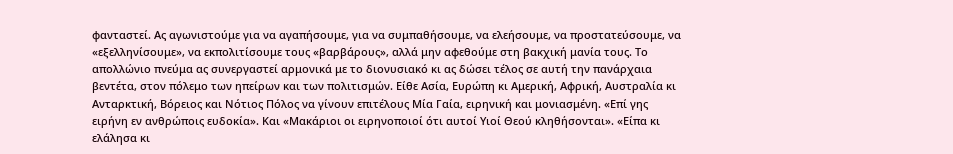φανταστεί. Ας αγωνιστούμε για να αγαπήσουμε, για να συμπαθήσουμε, να ελεήσουμε, να προστατεύσουμε, να «εξελληνίσουμε», να εκπολιτίσουμε τους «βαρβάρους», αλλά μην αφεθούμε στη βακχική μανία τους. Το απολλώνιο πνεύμα ας συνεργαστεί αρμονικά με το διονυσιακό κι ας δώσει τέλος σε αυτή την πανάρχαια βεντέτα, στον πόλεμο των ηπείρων και των πολιτισμών. Είθε Ασία, Ευρώπη κι Αμερική, Αφρική, Αυστραλία κι Ανταρκτική, Βόρειος και Νότιος Πόλος να γίνουν επιτέλους Μία Γαία, ειρηνική και μονιασμένη. «Επί γης ειρήνη εν ανθρώποις ευδοκία». Και «Μακάριοι οι ειρηνοποιοί ότι αυτοί Υιοί Θεού κληθήσονται». «Είπα κι ελάλησα κι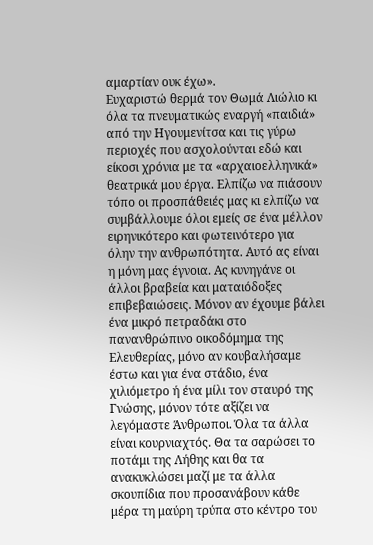αμαρτίαν ουκ έχω».
Ευχαριστώ θερμά τον Θωμά Λιώλιο κι όλα τα πνευματικώς εναργή «παιδιά» από την Ηγουμενίτσα και τις γύρω περιοχές που ασχολούνται εδώ και είκοσι χρόνια με τα «αρχαιοελληνικά» θεατρικά μου έργα. Ελπίζω να πιάσουν τόπο οι προσπάθειές μας κι ελπίζω να συμβάλλουμε όλοι εμείς σε ένα μέλλον ειρηνικότερο και φωτεινότερο για όλην την ανθρωπότητα. Αυτό ας είναι η μόνη μας έγνοια. Ας κυνηγάνε οι άλλοι βραβεία και ματαιόδοξες επιβεβαιώσεις. Μόνον αν έχουμε βάλει ένα μικρό πετραδάκι στο πανανθρώπινο οικοδόμημα της Ελευθερίας, μόνο αν κουβαλήσαμε έστω και για ένα στάδιο, ένα χιλιόμετρο ή ένα μίλι τον σταυρό της Γνώσης, μόνον τότε αξίζει να λεγόμαστε Άνθρωποι. Όλα τα άλλα είναι κουρνιαχτός. Θα τα σαρώσει το ποτάμι της Λήθης και θα τα ανακυκλώσει μαζί με τα άλλα σκουπίδια που προσανάβουν κάθε μέρα τη μαύρη τρύπα στο κέντρο του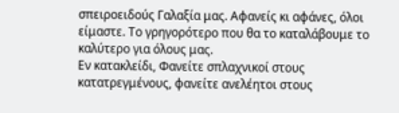σπειροειδούς Γαλαξία μας. Αφανείς κι αφάνες, όλοι είμαστε. Το γρηγορότερο που θα το καταλάβουμε το καλύτερο για όλους μας.
Εν κατακλείδι, Φανείτε σπλαχνικοί στους κατατρεγμένους, φανείτε ανελέητοι στους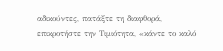αδικούντες, πατάξτε τη διαφθορά, επικροτήστε την Τιμιότητα, «κάντε το καλό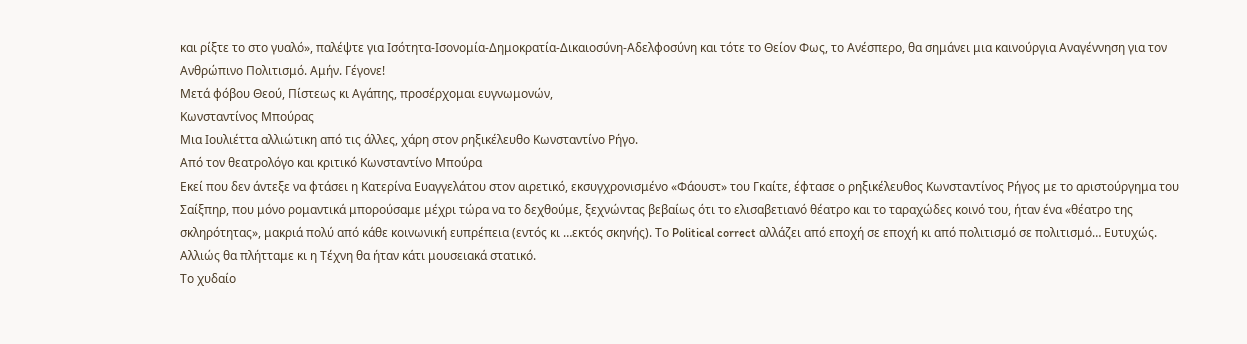και ρίξτε το στο γυαλό», παλέψτε για Ισότητα-Ισονομία-Δημοκρατία-Δικαιοσύνη-Αδελφοσύνη και τότε το Θείον Φως, το Ανέσπερο, θα σημάνει μια καινούργια Αναγέννηση για τον Ανθρώπινο Πολιτισμό. Αμήν. Γέγονε!
Μετά φόβου Θεού, Πίστεως κι Αγάπης, προσέρχομαι ευγνωμονών,
Κωνσταντίνος Μπούρας
Μια Ιουλιέττα αλλιώτικη από τις άλλες, χάρη στον ρηξικέλευθο Κωνσταντίνο Ρήγο.
Από τον θεατρολόγο και κριτικό Κωνσταντίνο Μπούρα
Εκεί που δεν άντεξε να φτάσει η Κατερίνα Ευαγγελάτου στον αιρετικό, εκσυγχρονισμένο «Φάουστ» του Γκαίτε, έφτασε ο ρηξικέλευθος Κωνσταντίνος Ρήγος με το αριστούργημα του Σαίξπηρ, που μόνο ρομαντικά μπορούσαμε μέχρι τώρα να το δεχθούμε, ξεχνώντας βεβαίως ότι το ελισαβετιανό θέατρο και το ταραχώδες κοινό του, ήταν ένα «θέατρο της σκληρότητας», μακριά πολύ από κάθε κοινωνική ευπρέπεια (εντός κι …εκτός σκηνής). Το Political correct αλλάζει από εποχή σε εποχή κι από πολιτισμό σε πολιτισμό… Ευτυχώς. Αλλιώς θα πλήτταμε κι η Τέχνη θα ήταν κάτι μουσειακά στατικό.
Το χυδαίο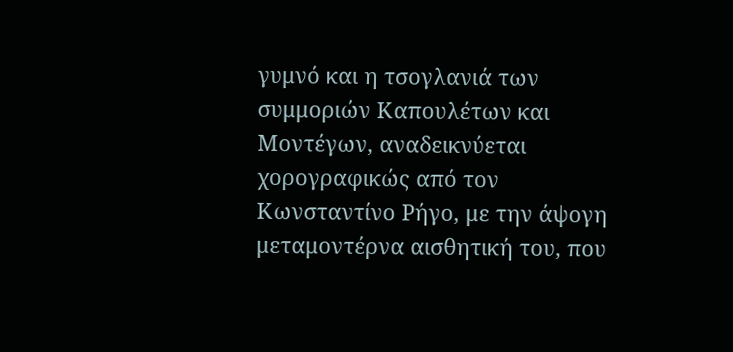γυμνό και η τσογλανιά των συμμοριών Καπουλέτων και Μοντέγων, αναδεικνύεται χορογραφικώς από τον Κωνσταντίνο Ρήγο, με την άψογη μεταμοντέρνα αισθητική του, που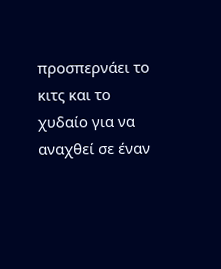προσπερνάει το κιτς και το χυδαίο για να αναχθεί σε έναν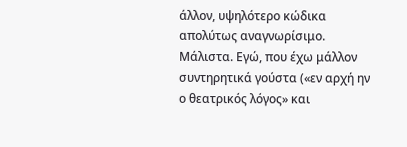άλλον, υψηλότερο κώδικα απολύτως αναγνωρίσιμο. Μάλιστα. Εγώ, που έχω μάλλον συντηρητικά γούστα («εν αρχή ην ο θεατρικός λόγος» και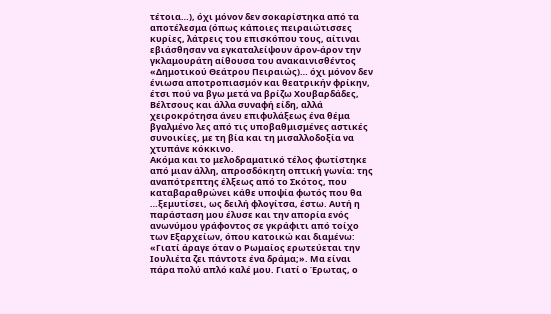τέτοια…), όχι μόνον δεν σοκαρίστηκα από τα αποτέλεσμα (όπως κάποιες πειραιώτισσες κυρίες, λάτρεις του επισκόπου τους, αίτιναι εβιάσθησαν να εγκαταλείψουν άρον-άρον την γκλαμουράτη αίθουσα του ανακαινισθέντος «Δημοτικού Θεάτρου Πειραιώς)… όχι μόνον δεν ένιωσα αποτροπιασμόν και θεατρικήν φρίκην, έτσι πού να βγω μετά να βρίζω Χουβαρδάδες, Βέλτσους και άλλα συναφή είδη, αλλά χειροκρότησα άνευ επιφυλάξεως ένα θέμα βγαλμένο λες από τις υποβαθμισμένες αστικές συνοικίες, με τη βία και τη μισαλλοδοξία να χτυπάνε κόκκινο.
Ακόμα και το μελοδραματικό τέλος φωτίστηκε από μιαν άλλη, απροσδόκητη οπτική γωνία: της αναπότρεπτης έλξεως από το Σκότος, που καταβαραθρώνει κάθε υποψία φωτός που θα …ξεμυτίσει, ως δειλή φλογίτσα, έστω. Αυτή η παράσταση μου έλυσε και την απορία ενός ανωνύμου γράφοντος σε γκράφιτι από τοίχο των Εξαρχείων, όπου κατοικώ και διαμένω: «Γιατί άραγε όταν ο Ρωμαίος ερωτεύεται την Ιουλιέτα ζει πάντοτε ένα δράμα;». Μα είναι πάρα πολύ απλό καλέ μου. Γιατί ο Έρωτας, ο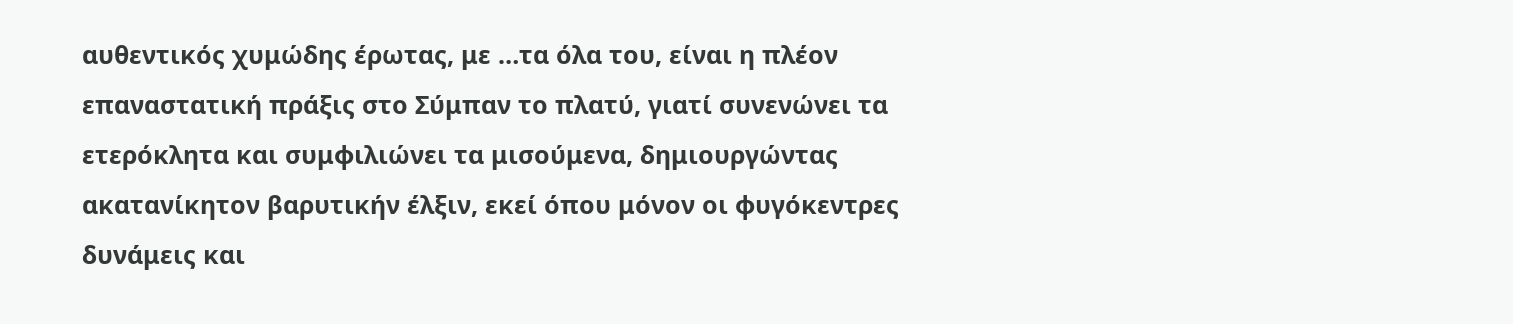αυθεντικός χυμώδης έρωτας, με …τα όλα του, είναι η πλέον επαναστατική πράξις στο Σύμπαν το πλατύ, γιατί συνενώνει τα ετερόκλητα και συμφιλιώνει τα μισούμενα, δημιουργώντας ακατανίκητον βαρυτικήν έλξιν, εκεί όπου μόνον οι φυγόκεντρες δυνάμεις και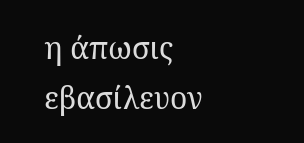η άπωσις εβασίλευον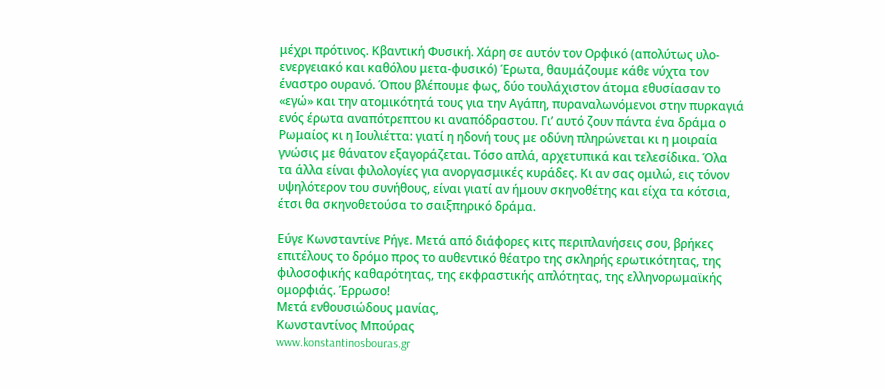μέχρι πρότινος. Κβαντική Φυσική. Χάρη σε αυτόν τον Ορφικό (απολύτως υλο-ενεργειακό και καθόλου μετα-φυσικό) Έρωτα, θαυμάζουμε κάθε νύχτα τον έναστρο ουρανό. Όπου βλέπουμε φως, δύο τουλάχιστον άτομα εθυσίασαν το «εγώ» και την ατομικότητά τους για την Αγάπη, πυραναλωνόμενοι στην πυρκαγιά ενός έρωτα αναπότρεπτου κι αναπόδραστου. Γι’ αυτό ζουν πάντα ένα δράμα ο Ρωμαίος κι η Ιουλιέττα: γιατί η ηδονή τους με οδύνη πληρώνεται κι η μοιραία γνώσις με θάνατον εξαγοράζεται. Τόσο απλά, αρχετυπικά και τελεσίδικα. Όλα τα άλλα είναι φιλολογίες για ανοργασμικές κυράδες. Κι αν σας ομιλώ, εις τόνον υψηλότερον του συνήθους, είναι γιατί αν ήμουν σκηνοθέτης και είχα τα κότσια, έτσι θα σκηνοθετούσα το σαιξπηρικό δράμα.

Εύγε Κωνσταντίνε Ρήγε. Μετά από διάφορες κιτς περιπλανήσεις σου, βρήκες επιτέλους το δρόμο προς το αυθεντικό θέατρο της σκληρής ερωτικότητας, της φιλοσοφικής καθαρότητας, της εκφραστικής απλότητας, της ελληνορωμαϊκής ομορφιάς. Έρρωσο!
Μετά ενθουσιώδους μανίας,
Κωνσταντίνος Μπούρας
www.konstantinosbouras.gr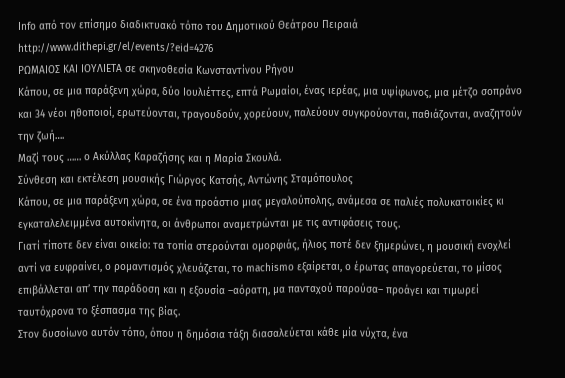Info από τον επίσημο διαδικτυακό τόπο του Δημοτικού Θεάτρου Πειραιά
http://www.dithepi.gr/el/events/?eid=4276
ΡΩΜΑΙΟΣ ΚΑΙ ΙΟΥΛΙΕΤΑ σε σκηνοθεσία Κωνσταντίνου Ρήγου
Κάπου, σε μια παράξενη χώρα, δύο Ιουλιέττες, επτά Ρωμαίοι, ένας ιερέας, μια υψίφωνος, μια μέτζο σοπράνο και 34 νέοι ηθοποιοί, ερωτεύονται, τραγουδούν, χορεύουν, παλεύουν συγκρούονται, παθιάζονται, αναζητούν την ζωή….
Μαζί τους …… ο Ακύλλας Καραζήσης και η Μαρία Σκουλά.
Σύνθεση και εκτέλεση μουσικής Γιώργος Κατσής, Αντώνης Σταμόπουλος
Κάπου, σε μια παράξενη χώρα, σε ένα προάστιο μιας μεγαλούπολης, ανάμεσα σε παλιές πολυκατοικίες κι εγκαταλελειμμένα αυτοκίνητα, οι άνθρωποι αναμετρώνται με τις αντιφάσεις τους.
Γιατί τίποτε δεν είναι οικείο: τα τοπία στερούνται ομορφιάς, ήλιος ποτέ δεν ξημερώνει, η μουσική ενοχλεί αντί να ευφραίνει, ο ρομαντισμός χλευάζεται, το machismo εξαίρεται, ο έρωτας απαγορεύεται, το μίσος επιβάλλεται απ’ την παράδοση και η εξουσία –αόρατη, μα πανταχού παρούσα– προάγει και τιμωρεί ταυτόχρονα το ξέσπασμα της βίας.
Στον δυσοίωνο αυτόν τόπο, όπου η δημόσια τάξη διασαλεύεται κάθε μία νύχτα, ένα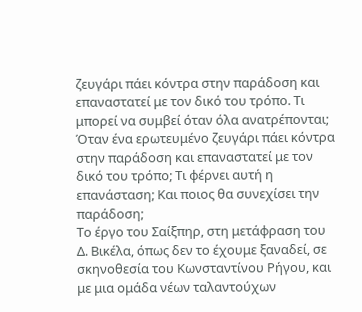ζευγάρι πάει κόντρα στην παράδοση και επαναστατεί με τον δικό του τρόπο. Tι μπορεί να συμβεί όταν όλα ανατρέπονται;
Όταν ένα ερωτευμένο ζευγάρι πάει κόντρα στην παράδοση και επαναστατεί με τον δικό του τρόπο; Τι φέρνει αυτή η επανάσταση; Και ποιος θα συνεχίσει την παράδοση;
Το έργο του Σαίξπηρ, στη μετάφραση του Δ. Βικέλα, όπως δεν το έχουμε ξαναδεί, σε σκηνοθεσία του Κωνσταντίνου Ρήγου, και με μια ομάδα νέων ταλαντούχων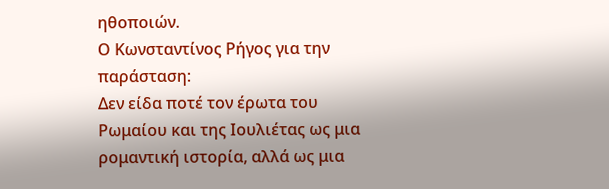ηθοποιών.
Ο Κωνσταντίνος Ρήγος για την παράσταση:
Δεν είδα ποτέ τον έρωτα του Ρωμαίου και της Ιουλιέτας ως μια ρομαντική ιστορία, αλλά ως μια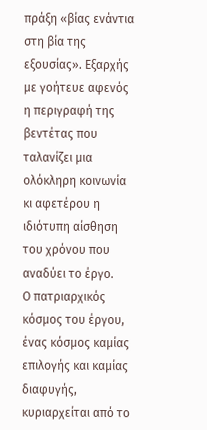πράξη «βίας ενάντια στη βία της εξουσίας». Εξαρχής με γοήτευε αφενός η περιγραφή της βεντέτας που ταλανίζει μια ολόκληρη κοινωνία κι αφετέρου η ιδιότυπη αίσθηση του χρόνου που αναδύει το έργο.
Ο πατριαρχικός κόσμος του έργου, ένας κόσμος καμίας επιλογής και καμίας διαφυγής, κυριαρχείται από το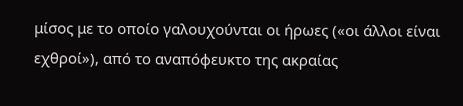μίσος με το οποίο γαλουχούνται οι ήρωες («οι άλλοι είναι εχθροί»), από το αναπόφευκτο της ακραίας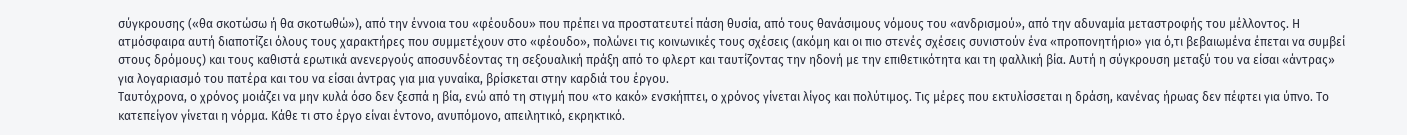σύγκρουσης («θα σκοτώσω ή θα σκοτωθώ»), από την έννοια του «φέουδου» που πρέπει να προστατευτεί πάση θυσία, από τους θανάσιμους νόμους του «ανδρισμού», από την αδυναμία μεταστροφής του μέλλοντος. Η ατμόσφαιρα αυτή διαποτίζει όλους τους χαρακτήρες που συμμετέχουν στο «φέουδο», πολώνει τις κοινωνικές τους σχέσεις (ακόμη και οι πιο στενές σχέσεις συνιστούν ένα «προπονητήριο» για ό,τι βεβαιωμένα έπεται να συμβεί στους δρόμους) και τους καθιστά ερωτικά ανενεργούς αποσυνδέοντας τη σεξουαλική πράξη από το φλερτ και ταυτίζοντας την ηδονή με την επιθετικότητα και τη φαλλική βία. Αυτή η σύγκρουση μεταξύ του να είσαι «άντρας» για λογαριασμό του πατέρα και του να είσαι άντρας για μια γυναίκα, βρίσκεται στην καρδιά του έργου.
Ταυτόχρονα, ο χρόνος μοιάζει να μην κυλά όσο δεν ξεσπά η βία, ενώ από τη στιγμή που «το κακό» ενσκήπτει, ο χρόνος γίνεται λίγος και πολύτιμος. Τις μέρες που εκτυλίσσεται η δράση, κανένας ήρωας δεν πέφτει για ύπνο. Το κατεπείγον γίνεται η νόρμα. Κάθε τι στο έργο είναι έντονο, ανυπόμονο, απειλητικό, εκρηκτικό.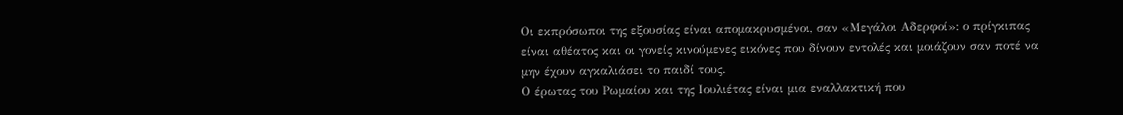Οι εκπρόσωποι της εξουσίας είναι απομακρυσμένοι, σαν «Μεγάλοι Αδερφοί»: ο πρίγκιπας είναι αθέατος και οι γονείς κινούμενες εικόνες που δίνουν εντολές και μοιάζουν σαν ποτέ να μην έχουν αγκαλιάσει το παιδί τους.
Ο έρωτας του Ρωμαίου και της Ιουλιέτας είναι μια εναλλακτική που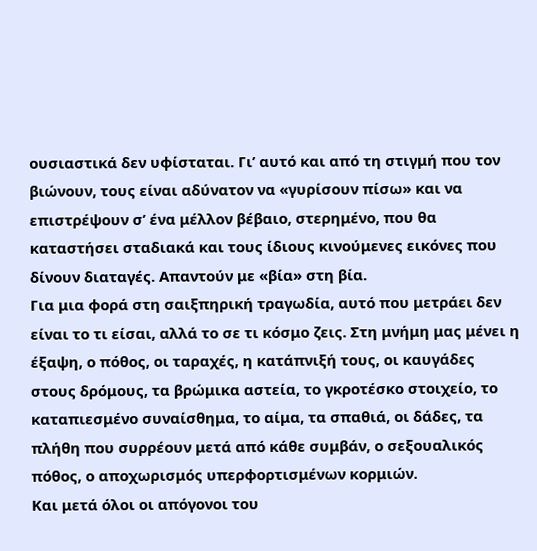ουσιαστικά δεν υφίσταται. Γι’ αυτό και από τη στιγμή που τον βιώνουν, τους είναι αδύνατον να «γυρίσουν πίσω» και να επιστρέψουν σ’ ένα μέλλον βέβαιο, στερημένο, που θα καταστήσει σταδιακά και τους ίδιους κινούμενες εικόνες που δίνουν διαταγές. Απαντούν με «βία» στη βία.
Για μια φορά στη σαιξπηρική τραγωδία, αυτό που μετράει δεν είναι το τι είσαι, αλλά το σε τι κόσμο ζεις. Στη μνήμη μας μένει η έξαψη, ο πόθος, οι ταραχές, η κατάπνιξή τους, οι καυγάδες στους δρόμους, τα βρώμικα αστεία, το γκροτέσκο στοιχείο, το καταπιεσμένο συναίσθημα, το αίμα, τα σπαθιά, οι δάδες, τα πλήθη που συρρέουν μετά από κάθε συμβάν, ο σεξουαλικός πόθος, ο αποχωρισμός υπερφορτισμένων κορμιών.
Και μετά όλοι οι απόγονοι του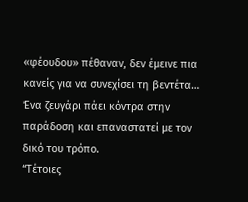«φέουδου» πέθαναν, δεν έμεινε πια κανείς για να συνεχίσει τη βεντέτα…
Ένα ζευγάρι πάει κόντρα στην παράδοση και επαναστατεί με τον δικό του τρόπο.
“Τέτοιες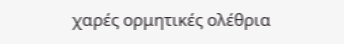χαρές ορμητικές ολέθρια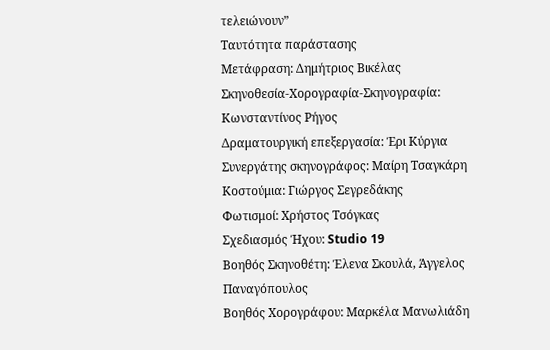τελειώνουν”
Ταυτότητα παράστασης
Μετάφραση: Δημήτριος Βικέλας
Σκηνοθεσία-Χορογραφία-Σκηνογραφία: Κωνσταντίνος Ρήγος
Δραματουργική επεξεργασία: Έρι Κύργια
Συνεργάτης σκηνογράφος: Μαίρη Τσαγκάρη
Κοστούμια: Γιώργος Σεγρεδάκης
Φωτισμοί: Χρήστος Τσόγκας
Σχεδιασμός Ήχου: Studio 19
Βοηθός Σκηνοθέτη: Έλενα Σκουλά, Άγγελος Παναγόπουλος
Βοηθός Χορογράφου: Μαρκέλα Μανωλιάδη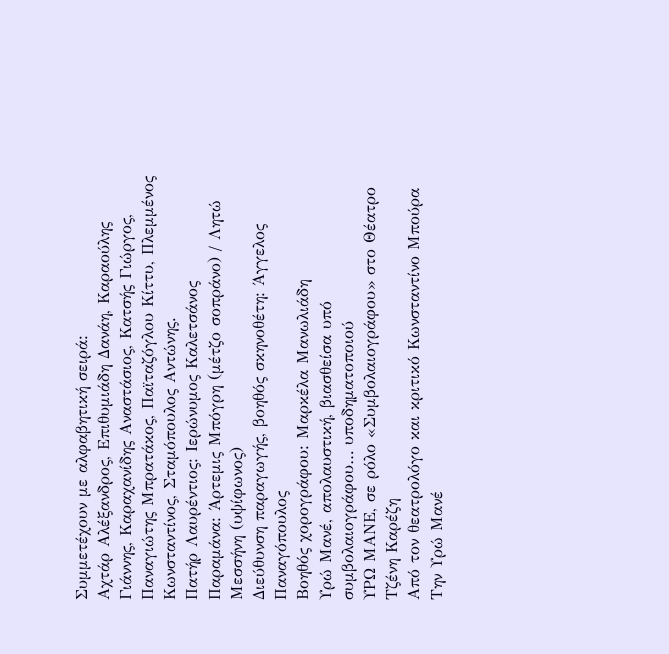Συμμετέχουν με αλφαβητική σειρά:
Αχτάρ Αλέξανδρος, Επιθυμιάδη Δανάη, Καραούλης Γιάννης, Καραχανίδης Αναστάσιος, Κατσής Γιώργος, Παναγιώτης Μπρατάκος, Παϊταζόγλου Κίττυ, Πλεμμένος Κωνσταντίνος, Σταμόπουλος Αντώνης.
Πατήρ Λαυρέντιος: Ιερώνυμος Καλετσάνος
Παραμάνα: Άρτεμις Μπόγρη (μέτζο σοπράνο) / Λητώ Μεσσήνη (υψίφωνος)
Διεύθυνση παραγωγής, βοηθός σκηνοθέτη: Άγγελος Παναγόπουλος
Βοηθός χορογράφου: Μαρκέλα Μανωλιάδη
Υρώ Μανέ, απολαυστική, βιασθείσα υπό συμβολαιογράφου… υποδηματοποιού
ΥΡΩ ΜΑΝΕ, σε ρόλο «Συμβολαιογράφου» στο Θέατρο Τζένη Καρέζη
Από τον θεατρολόγο και κριτικό Κωνσταντίνο Μπούρα
Την Υρώ Μανέ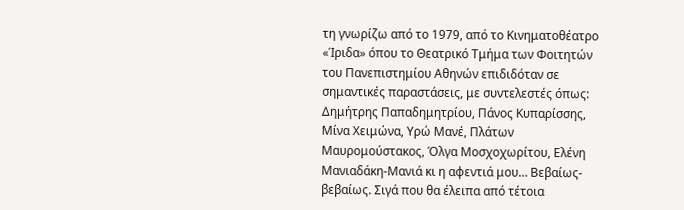τη γνωρίζω από το 1979, από το Κινηματοθέατρο «Ίριδα» όπου το Θεατρικό Τμήμα των Φοιτητών του Πανεπιστημίου Αθηνών επιδιδόταν σε σημαντικές παραστάσεις, με συντελεστές όπως: Δημήτρης Παπαδημητρίου, Πάνος Κυπαρίσσης, Μίνα Χειμώνα, Υρώ Μανέ, Πλάτων Μαυρομούστακος, Όλγα Μοσχοχωρίτου, Ελένη Μανιαδάκη-Μανιά κι η αφεντιά μου… Βεβαίως-βεβαίως. Σιγά που θα έλειπα από τέτοια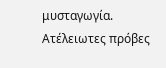μυσταγωγία. Ατέλειωτες πρόβες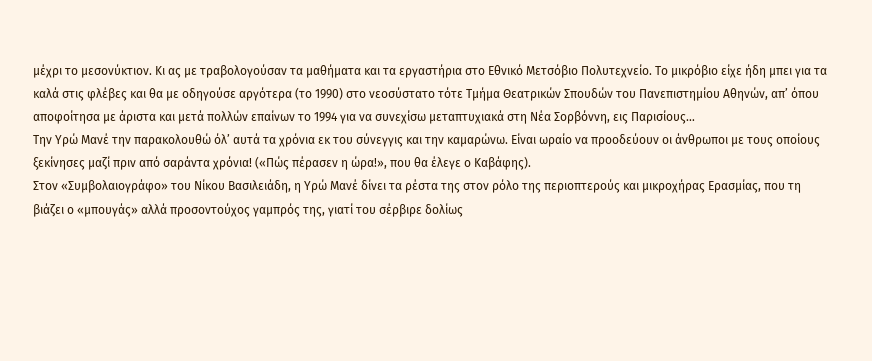μέχρι το μεσονύκτιον. Κι ας με τραβολογούσαν τα μαθήματα και τα εργαστήρια στο Εθνικό Μετσόβιο Πολυτεχνείο. Το μικρόβιο είχε ήδη μπει για τα καλά στις φλέβες και θα με οδηγούσε αργότερα (το 1990) στο νεοσύστατο τότε Τμήμα Θεατρικών Σπουδών του Πανεπιστημίου Αθηνών, απ’ όπου αποφοίτησα με άριστα και μετά πολλών επαίνων το 1994 για να συνεχίσω μεταπτυχιακά στη Νέα Σορβόννη, εις Παρισίους…
Την Υρώ Μανέ την παρακολουθώ όλ’ αυτά τα χρόνια εκ του σύνεγγις και την καμαρώνω. Είναι ωραίο να προοδεύουν οι άνθρωποι με τους οποίους ξεκίνησες μαζί πριν από σαράντα χρόνια! («Πώς πέρασεν η ώρα!», που θα έλεγε ο Καβάφης).
Στον «Συμβολαιογράφο» του Νίκου Βασιλειάδη, η Υρώ Μανέ δίνει τα ρέστα της στον ρόλο της περιοπτερούς και μικροχήρας Ερασμίας, που τη βιάζει ο «μπουγάς» αλλά προσοντούχος γαμπρός της, γιατί του σέρβιρε δολίως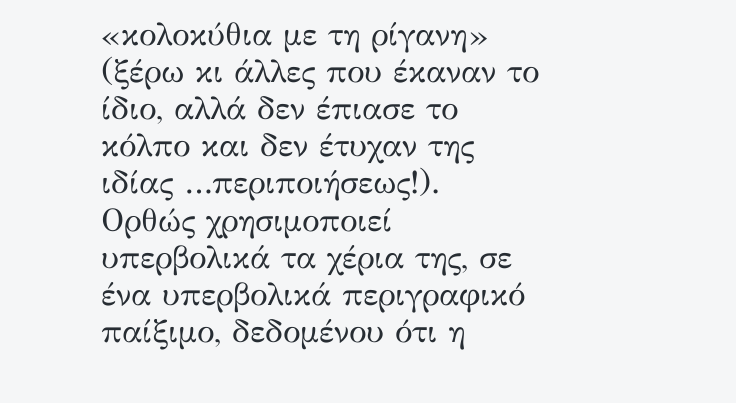«κολοκύθια με τη ρίγανη» (ξέρω κι άλλες που έκαναν το ίδιο, αλλά δεν έπιασε το κόλπο και δεν έτυχαν της ιδίας …περιποιήσεως!).
Ορθώς χρησιμοποιεί υπερβολικά τα χέρια της, σε ένα υπερβολικά περιγραφικό παίξιμο, δεδομένου ότι η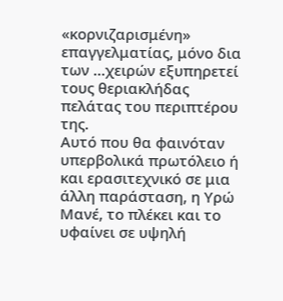«κορνιζαρισμένη» επαγγελματίας, μόνο δια των …χειρών εξυπηρετεί τους θεριακλήδας πελάτας του περιπτέρου της.
Αυτό που θα φαινόταν υπερβολικά πρωτόλειο ή και ερασιτεχνικό σε μια άλλη παράσταση, η Υρώ Μανέ, το πλέκει και το υφαίνει σε υψηλή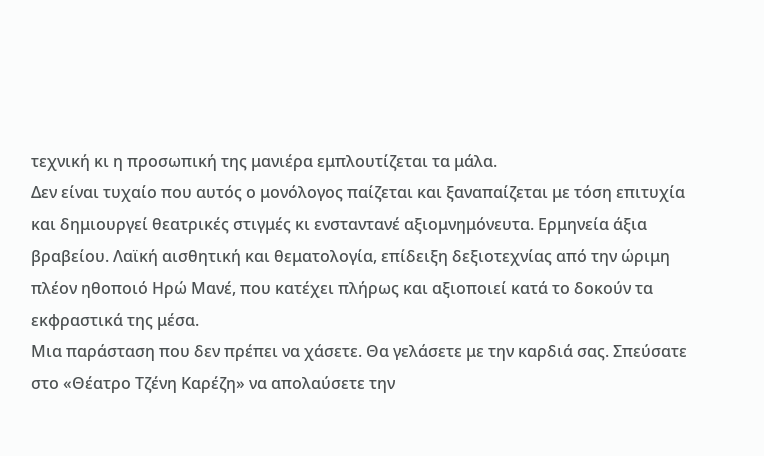τεχνική κι η προσωπική της μανιέρα εμπλουτίζεται τα μάλα.
Δεν είναι τυχαίο που αυτός ο μονόλογος παίζεται και ξαναπαίζεται με τόση επιτυχία και δημιουργεί θεατρικές στιγμές κι ενσταντανέ αξιομνημόνευτα. Ερμηνεία άξια βραβείου. Λαϊκή αισθητική και θεματολογία, επίδειξη δεξιοτεχνίας από την ώριμη πλέον ηθοποιό Ηρώ Μανέ, που κατέχει πλήρως και αξιοποιεί κατά το δοκούν τα εκφραστικά της μέσα.
Μια παράσταση που δεν πρέπει να χάσετε. Θα γελάσετε με την καρδιά σας. Σπεύσατε στο «Θέατρο Τζένη Καρέζη» να απολαύσετε την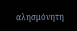αλησμόνητη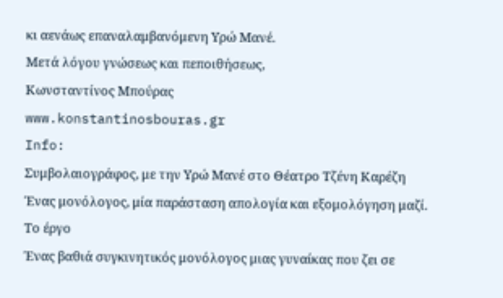κι αενάως επαναλαμβανόμενη Υρώ Μανέ.
Μετά λόγου γνώσεως και πεποιθήσεως,
Κωνσταντίνος Μπούρας
www.konstantinosbouras.gr
Info:
Συμβολαιογράφος, με την Υρώ Μανέ στο Θέατρο Τζένη Καρέζη
Ένας μονόλογος, μία παράσταση απολογία και εξομολόγηση μαζί.
Το έργο
Ένας βαθιά συγκινητικός μονόλογος μιας γυναίκας που ζει σε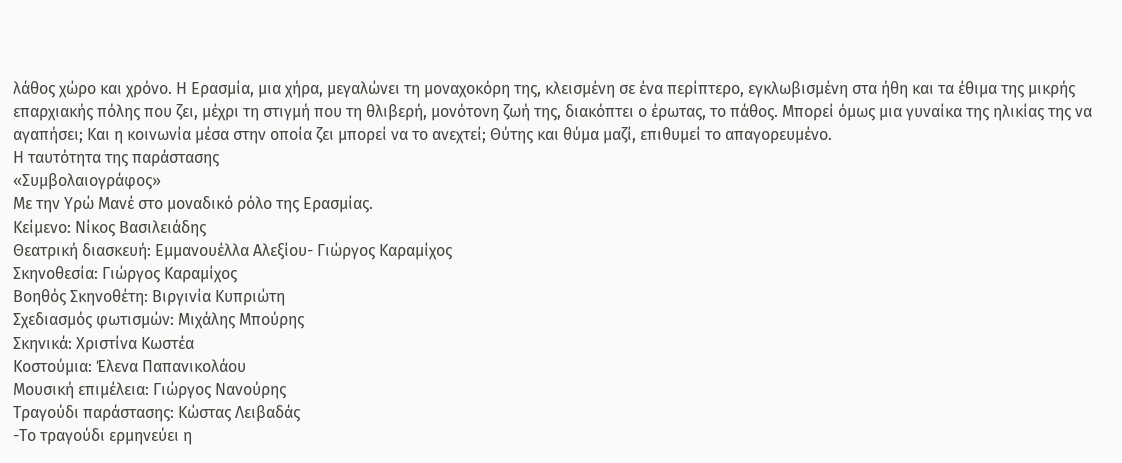λάθος χώρο και χρόνο. Η Ερασμία, μια χήρα, μεγαλώνει τη μοναχοκόρη της, κλεισμένη σε ένα περίπτερο, εγκλωβισμένη στα ήθη και τα έθιμα της μικρής επαρχιακής πόλης που ζει, μέχρι τη στιγμή που τη θλιβερή, μονότονη ζωή της, διακόπτει ο έρωτας, το πάθος. Μπορεί όμως μια γυναίκα της ηλικίας της να αγαπήσει; Και η κοινωνία μέσα στην οποία ζει μπορεί να το ανεχτεί; Θύτης και θύμα μαζί, επιθυμεί το απαγορευμένο.
Η ταυτότητα της παράστασης
«Συμβολαιογράφος»
Με την Υρώ Μανέ στο μοναδικό ρόλο της Ερασμίας.
Κείμενο: Νίκος Βασιλειάδης
Θεατρική διασκευή: Εμμανουέλλα Αλεξίου- Γιώργος Καραμίχος
Σκηνοθεσία: Γιώργος Καραμίχος
Βοηθός Σκηνοθέτη: Βιργινία Κυπριώτη
Σχεδιασμός φωτισμών: Μιχάλης Μπούρης
Σκηνικά: Χριστίνα Κωστέα
Κοστούμια: Έλενα Παπανικολάου
Μουσική επιμέλεια: Γιώργος Νανούρης
Τραγούδι παράστασης: Κώστας Λειβαδάς
-Το τραγούδι ερμηνεύει η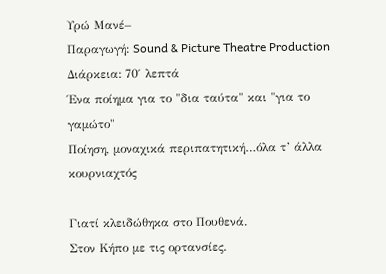Υρώ Μανέ–
Παραγωγή: Sound & Picture Theatre Production
Διάρκεια: 70′ λεπτά
Ένα ποίημα για το "δια ταύτα" και "για το γαμώτο"
Ποίηση, μοναχικά περιπατητική…όλα τ’ άλλα κουρνιαχτός

Γιατί κλειδώθηκα στο Πουθενά.
Στον Κήπο με τις ορτανσίες.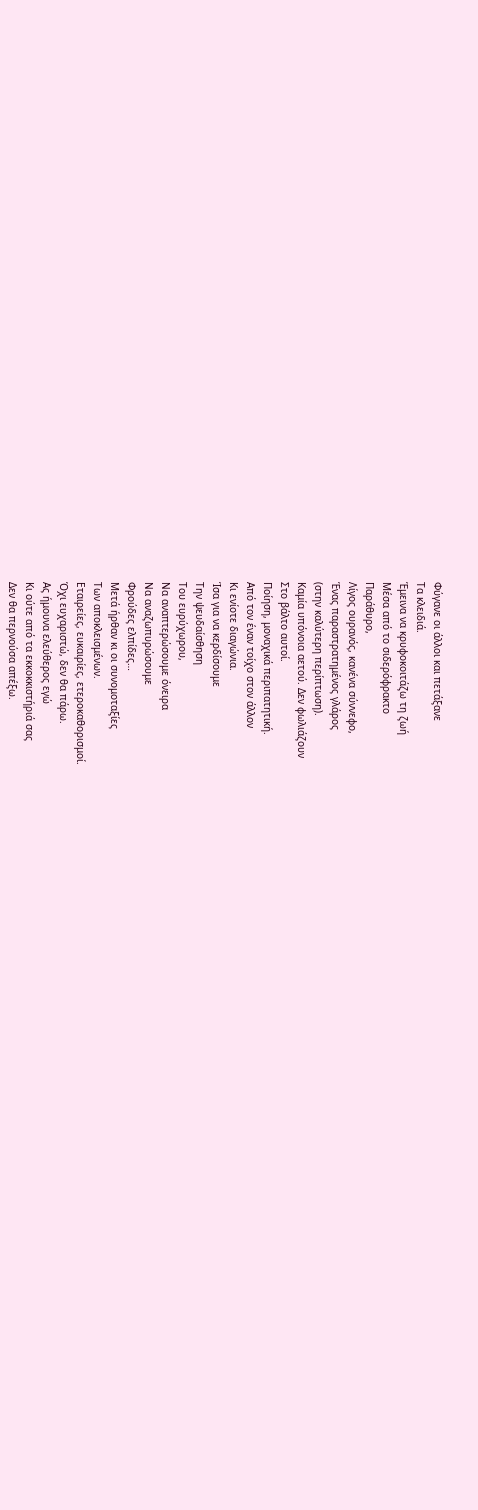Φύγανε οι άλλοι και πετάξανε
Τα κλειδιά.
Έμεινα να κρυφοκοιτάζω τη ζωή
Μέσα από το σιδερόφρακτο
Παράθυρο,
Λίγος ουρανός, κανένα σύννεφο,
Ένας παραστρατημένος γλάρος
(στην καλύτερη περίπτωση).
Καμία υπόνοια αετού. Δεν φωλιάζουν
Στο βάλτο αυτοί.
Ποίηση, μοναχικά περιπατητική.
Από τον έναν τοίχο στον άλλον
Κι ενίοτε διαγώνια.
Ίσα για να κερδίσουμε
Την ψευδαίσθηση
Του ευρύχωρου,
Να αναπτερώσουμε όνειρα
Να αναζωπυρώσουμε
Φρούδες ελπίδες…
Μετά ήρθαν κι οι συνομοταξίες
Των αποκλεισμένων.
Εταιρείες, ευκαιρίες, ετεροκαθορισμοί.
Όχι ευχαριστώ, δεν θα πάρω.
Ας ήμουνα ελεύθερος εγώ
Κι ούτε από τα εκκοκκιστήριά σας
Δεν θα περνούσα απέξω.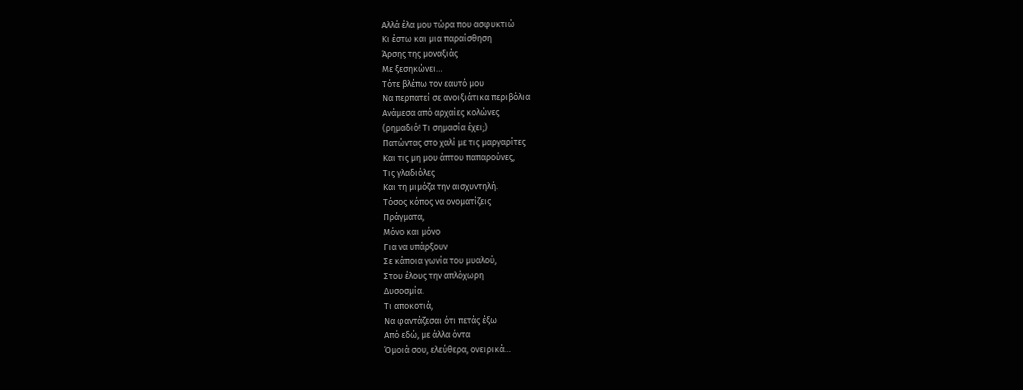Αλλά έλα μου τώρα που ασφυκτιώ
Κι έστω και μια παραίσθηση
Άρσης της μοναξιάς
Με ξεσηκώνει…
Τότε βλέπω τον εαυτό μου
Να περπατεί σε ανοιξιάτικα περιβόλια
Ανάμεσα από αρχαίες κολώνες
(ρημαδιό! Τι σημασία έχει;)
Πατώντας στο χαλί με τις μαργαρίτες
Και τις μη μου άπτου παπαρούνες,
Τις γλαδιόλες
Και τη μιμόζα την αισχυντηλή.
Τόσος κόπος να ονοματίζεις
Πράγματα,
Μόνο και μόνο
Για να υπάρξουν
Σε κάποια γωνία του μυαλού,
Στου έλους την απλόχωρη
Δυσοσμία.
Τι αποκοτιά,
Να φαντάζεσαι ότι πετάς έξω
Από εδώ, με άλλα όντα
Όμοιά σου, ελεύθερα, ονειρικά…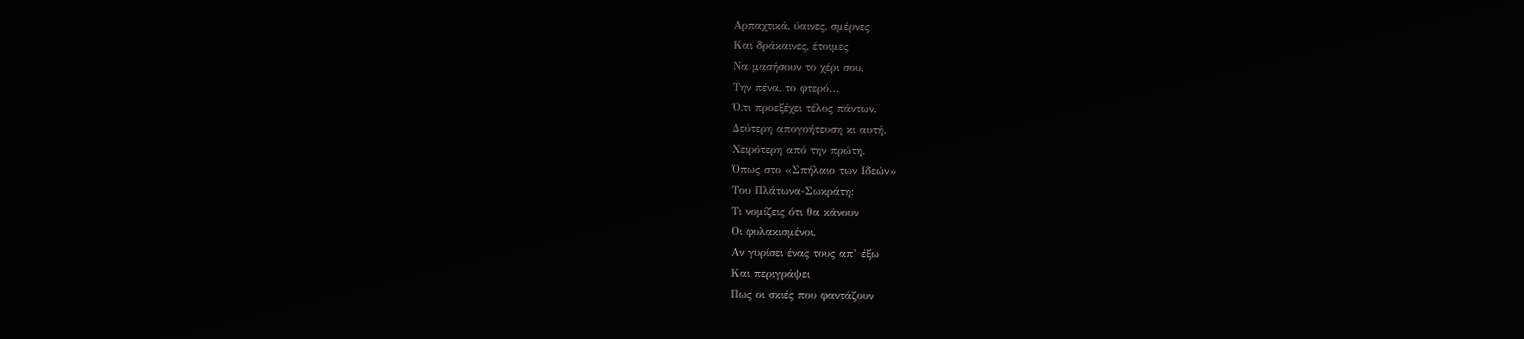Αρπαχτικά, ύαινες, σμέρνες
Και δράκαινες, έτοιμες
Να μασήσουν το χέρι σου,
Την πένα, το φτερό…
Ό,τι προεξέχει τέλος πάντων.
Δεύτερη απογοήτευση κι αυτή.
Χειρότερη από την πρώτη.
Όπως στο «Σπήλαιο των Ιδεών»
Του Πλάτωνα-Σωκράτη:
Τι νομίζεις ότι θα κάνουν
Οι φυλακισμένοι,
Αν γυρίσει ένας τους απ’ έξω
Και περιγράψει
Πως οι σκιές που φαντάζουν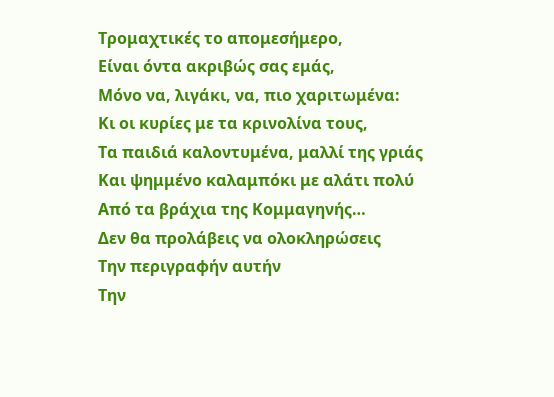Τρομαχτικές το απομεσήμερο,
Είναι όντα ακριβώς σας εμάς,
Μόνο να, λιγάκι, να, πιο χαριτωμένα:
Κι οι κυρίες με τα κρινολίνα τους,
Τα παιδιά καλοντυμένα, μαλλί της γριάς
Και ψημμένο καλαμπόκι με αλάτι πολύ
Από τα βράχια της Κομμαγηνής…
Δεν θα προλάβεις να ολοκληρώσεις
Την περιγραφήν αυτήν
Την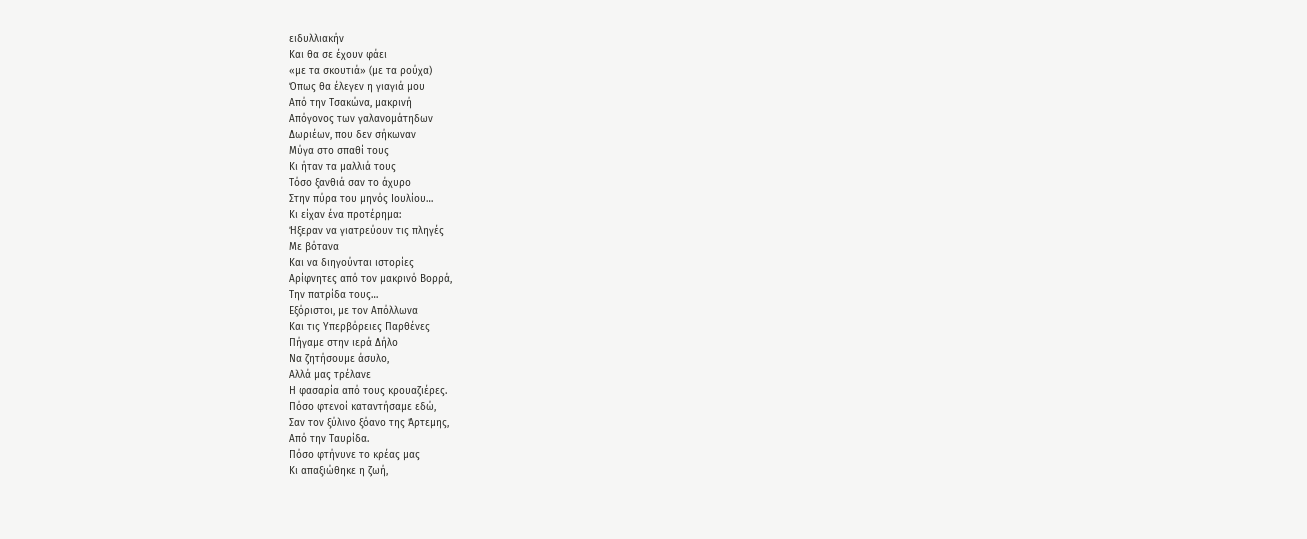ειδυλλιακήν
Και θα σε έχουν φάει
«με τα σκουτιά» (με τα ρούχα)
Όπως θα έλεγεν η γιαγιά μου
Από την Τσακώνα, μακρινή
Απόγονος των γαλανομάτηδων
Δωριέων, που δεν σήκωναν
Μύγα στο σπαθί τους
Κι ήταν τα μαλλιά τους
Τόσο ξανθιά σαν το άχυρο
Στην πύρα του μηνός Ιουλίου…
Κι είχαν ένα προτέρημα:
Ήξεραν να γιατρεύουν τις πληγές
Με βότανα
Και να διηγούνται ιστορίες
Αρίφνητες από τον μακρινό Βορρά,
Την πατρίδα τους…
Εξόριστοι, με τον Απόλλωνα
Και τις Υπερβόρειες Παρθένες
Πήγαμε στην ιερά Δήλο
Να ζητήσουμε άσυλο,
Αλλά μας τρέλανε
Η φασαρία από τους κρουαζιέρες.
Πόσο φτενοί καταντήσαμε εδώ,
Σαν τον ξύλινο ξόανο της Άρτεμης,
Από την Ταυρίδα.
Πόσο φτήνυνε το κρέας μας
Κι απαξιώθηκε η ζωή,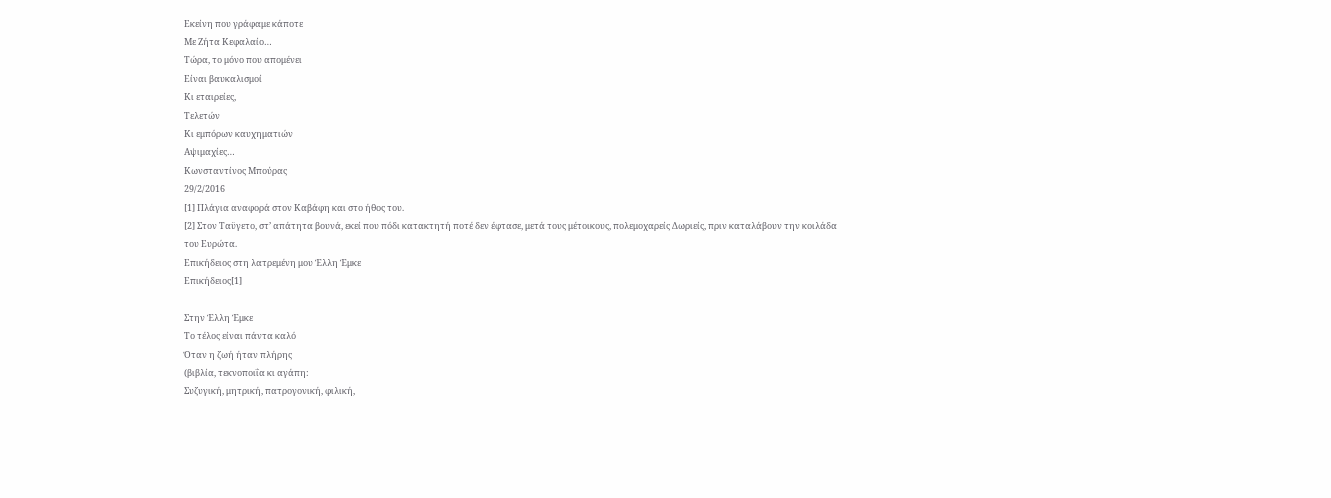Εκείνη που γράφαμε κάποτε
Με Ζήτα Κεφαλαίο…
Τώρα, το μόνο που απομένει
Είναι βαυκαλισμοί
Κι εταιρείες,
Τελετών
Κι εμπόρων καυχηματιών
Αψιμαχίες…
Κωνσταντίνος Μπούρας
29/2/2016
[1] Πλάγια αναφορά στον Καβάφη και στο ήθος του.
[2] Στον Ταϋγετο, στ’ απάτητα βουνά, εκεί που πόδι κατακτητή ποτέ δεν έφτασε, μετά τους μέτοικους, πολεμοχαρείς Δωριείς, πριν καταλάβουν την κοιλάδα του Ευρώτα.
Επικήδειος στη λατρεμένη μου Έλλη Έμκε
Επικήδειος[1]

Στην Έλλη Έμκε
Το τέλος είναι πάντα καλό
Όταν η ζωή ήταν πλήρης
(βιβλία, τεκνοποιΐα κι αγάπη:
Συζυγική, μητρική, πατρογονική, φιλική,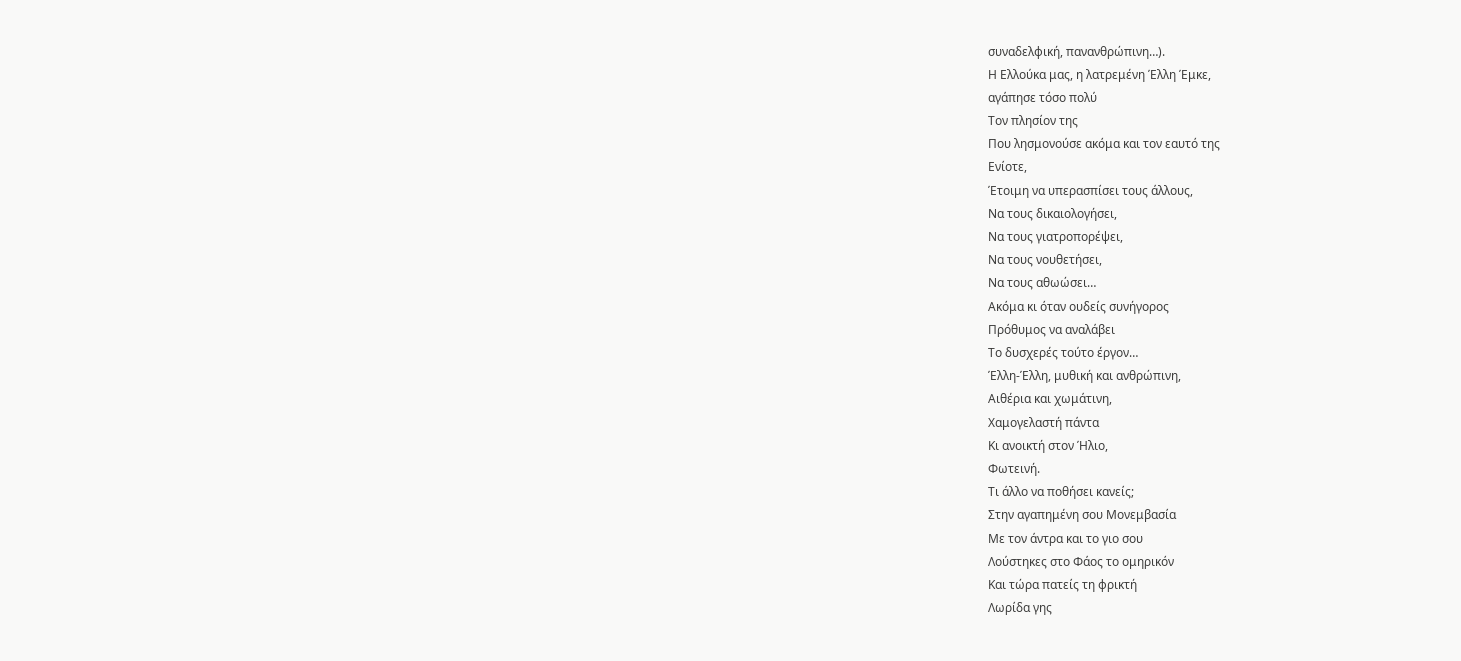συναδελφική, πανανθρώπινη…).
Η Ελλούκα μας, η λατρεμένη Έλλη Έμκε,
αγάπησε τόσο πολύ
Τον πλησίον της
Που λησμονούσε ακόμα και τον εαυτό της
Ενίοτε,
Έτοιμη να υπερασπίσει τους άλλους,
Να τους δικαιολογήσει,
Να τους γιατροπορέψει,
Να τους νουθετήσει,
Να τους αθωώσει…
Ακόμα κι όταν ουδείς συνήγορος
Πρόθυμος να αναλάβει
Το δυσχερές τούτο έργον…
Έλλη-Έλλη, μυθική και ανθρώπινη,
Αιθέρια και χωμάτινη,
Χαμογελαστή πάντα
Κι ανοικτή στον Ήλιο,
Φωτεινή.
Τι άλλο να ποθήσει κανείς;
Στην αγαπημένη σου Μονεμβασία
Με τον άντρα και το γιο σου
Λούστηκες στο Φάος το ομηρικόν
Και τώρα πατείς τη φρικτή
Λωρίδα γης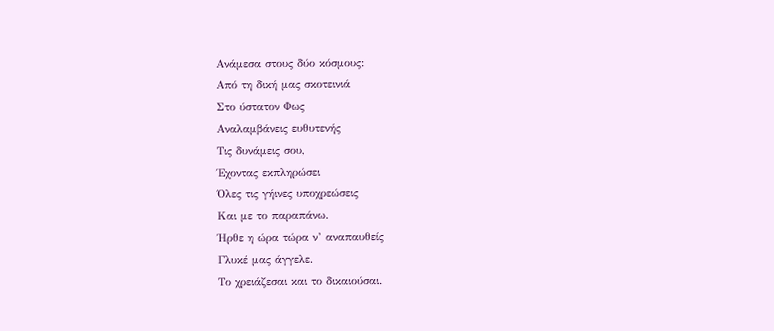Ανάμεσα στους δύο κόσμους:
Από τη δική μας σκοτεινιά
Στο ύστατον Φως
Αναλαμβάνεις ευθυτενής
Τις δυνάμεις σου,
Έχοντας εκπληρώσει
Όλες τις γήινες υποχρεώσεις
Και με το παραπάνω.
Ήρθε η ώρα τώρα ν’ αναπαυθείς
Γλυκέ μας άγγελε.
Το χρειάζεσαι και το δικαιούσαι.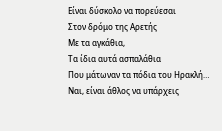Είναι δύσκολο να πορεύεσαι
Στον δρόμο της Αρετής
Με τα αγκάθια,
Τα ίδια αυτά ασπαλάθια
Που μάτωναν τα πόδια του Ηρακλή…
Ναι, είναι άθλος να υπάρχεις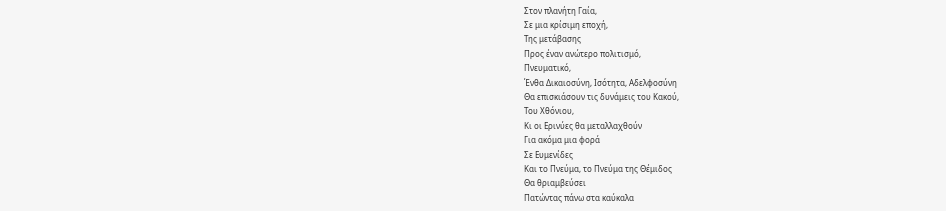Στον πλανήτη Γαία,
Σε μια κρίσιμη εποχή,
Της μετάβασης
Προς έναν ανώτερο πολιτισμό,
Πνευματικό,
Ένθα Δικαιοσύνη, Ισότητα, Αδελφοσύνη
Θα επισκιάσουν τις δυνάμεις του Κακού,
Του Χθόνιου,
Κι οι Ερινύες θα μεταλλαχθούν
Για ακόμα μια φορά
Σε Ευμενίδες
Και το Πνεύμα, το Πνεύμα της Θέμιδος
Θα θριαμβεύσει
Πατώντας πάνω στα καύκαλα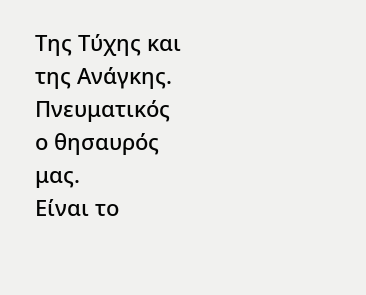Της Τύχης και της Ανάγκης.
Πνευματικός ο θησαυρός μας.
Είναι το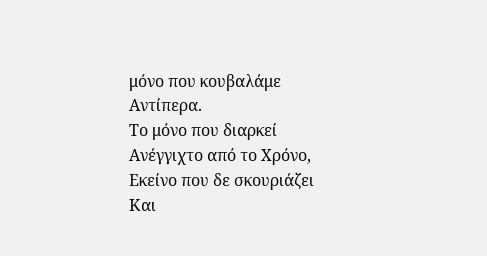μόνο που κουβαλάμε
Αντίπερα.
Το μόνο που διαρκεί
Ανέγγιχτο από το Χρόνο,
Εκείνο που δε σκουριάζει
Και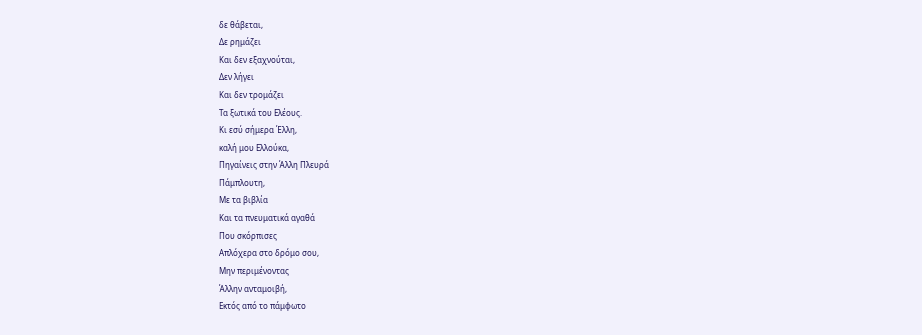δε θάβεται,
Δε ρημάζει
Και δεν εξαχνούται,
Δεν λήγει
Και δεν τρομάζει
Τα ξωτικά του Ελέους.
Κι εσύ σήμερα Έλλη,
καλή μου Ελλούκα,
Πηγαίνεις στην Άλλη Πλευρά
Πάμπλουτη,
Με τα βιβλία
Και τα πνευματικά αγαθά
Που σκόρπισες
Απλόχερα στο δρόμο σου,
Μην περιμένοντας
Άλλην ανταμοιβή,
Εκτός από το πάμφωτο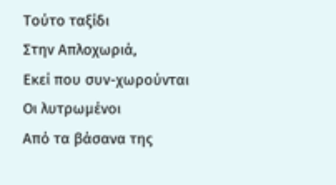Τούτο ταξίδι
Στην Απλοχωριά,
Εκεί που συν-χωρούνται
Οι λυτρωμένοι
Από τα βάσανα της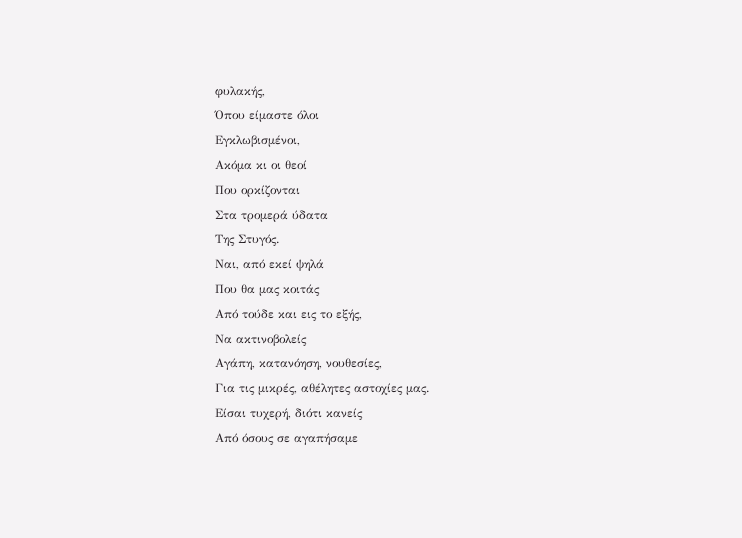φυλακής,
Όπου είμαστε όλοι
Εγκλωβισμένοι,
Ακόμα κι οι θεοί
Που ορκίζονται
Στα τρομερά ύδατα
Της Στυγός.
Ναι, από εκεί ψηλά
Που θα μας κοιτάς
Από τούδε και εις το εξής,
Να ακτινοβολείς
Αγάπη, κατανόηση, νουθεσίες,
Για τις μικρές, αθέλητες αστοχίες μας.
Είσαι τυχερή, διότι κανείς
Από όσους σε αγαπήσαμε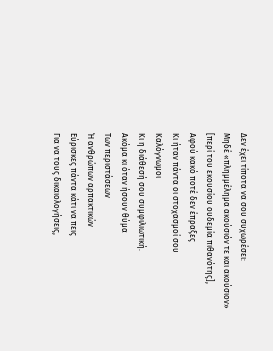Δεν έχει τίποτα να σου συχωρέσει:
Μηδέ «πλημμέλημα ακούσιόν τε και ακούσιον»
[περί του εκουσίου ουδεμία πιθανότης],
Αφού κακό ποτέ δεν έπραξες
Κι ήταν πάντα οι στοχασμοί σου
Καλόγνωμοι
Κι η διάθεσή σου συμφιλιωτική.
Ακόμα κι όταν ήσουν θύμα
Των περιστάσεων
Ή ανθρώπων αρπακτικών
Εύρισκες πάντα κάτι να πεις
Για να τους δικαιολογήσεις,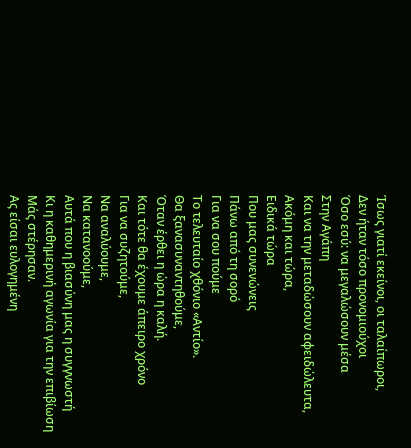Ίσως γιατί εκείνοι, οι ταλαίπωροι,
Δεν ήταν τόσο προνομιούχοι
Όσο εσύ: να μεγαλώσουν μέσα
Στην Αγάπη
Και να την μεταδώσουν αφειδώλευτα,
Ακόμη και τώρα,
Ειδικά τώρα
Που μας συνενώνεις
Πάνω από τη σορό
Για να σου πούμε
Το τελευταίο χθόνιο «Αντίο».
Θα ξανασυναντηθούμε,
Όταν έρθει η ώρα η καλή.
Και τότε θα έχουμε άπειρο χρόνο
Για να συζητούμε,
Να αναλύουμε,
Να κατανοούμε,
Αυτά που η βιασύνη μας η συγγνωστή
Κι η καθημερινή αγωνία για την επιβίωση
Μάς στέρησαν.
Ας είσαι ευλογημένη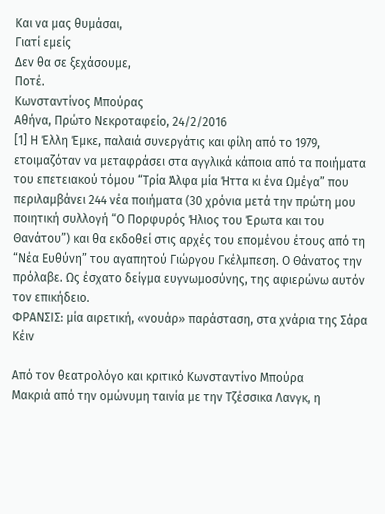Και να μας θυμάσαι,
Γιατί εμείς
Δεν θα σε ξεχάσουμε,
Ποτέ.
Κωνσταντίνος Μπούρας
Αθήνα, Πρώτο Νεκροταφείο, 24/2/2016
[1] Η Έλλη Έμκε, παλαιά συνεργάτις και φίλη από το 1979, ετοιμαζόταν να μεταφράσει στα αγγλικά κάποια από τα ποιήματα του επετειακού τόμου “Τρία Άλφα μία Ήττα κι ένα Ωμέγα” που περιλαμβάνει 244 νέα ποιήματα (30 χρόνια μετά την πρώτη μου ποιητική συλλογή “Ο Πορφυρός Ήλιος του Έρωτα και του Θανάτου”) και θα εκδοθεί στις αρχές του επομένου έτους από τη “Νέα Ευθύνη” του αγαπητού Γιώργου Γκέλμπεση. Ο Θάνατος την πρόλαβε. Ως έσχατο δείγμα ευγνωμοσύνης, της αφιερώνω αυτόν τον επικήδειο.
ΦΡΑΝΣΙΣ: μία αιρετική, «νουάρ» παράσταση, στα χνάρια της Σάρα Κέιν

Από τον θεατρολόγο και κριτικό Κωνσταντίνο Μπούρα
Μακριά από την ομώνυμη ταινία με την Τζέσσικα Λανγκ, η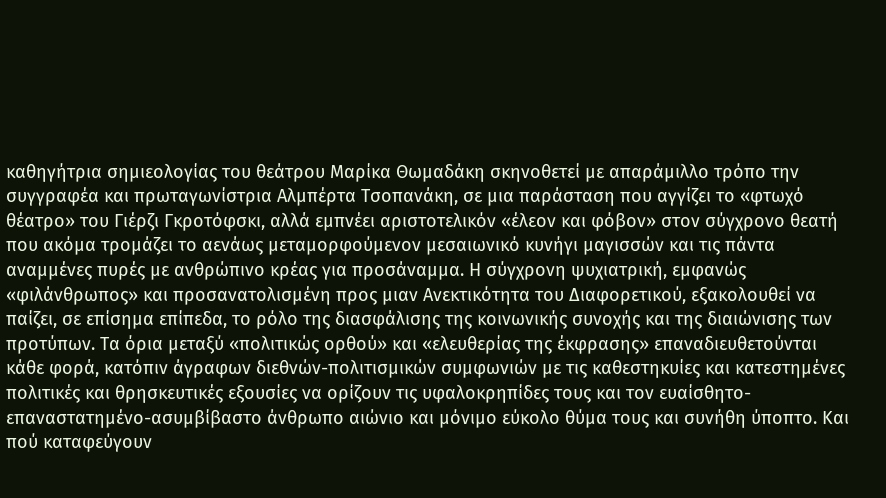καθηγήτρια σημιεολογίας του θεάτρου Μαρίκα Θωμαδάκη σκηνοθετεί με απαράμιλλο τρόπο την συγγραφέα και πρωταγωνίστρια Αλμπέρτα Τσοπανάκη, σε μια παράσταση που αγγίζει το «φτωχό θέατρο» του Γιέρζι Γκροτόφσκι, αλλά εμπνέει αριστοτελικόν «έλεον και φόβον» στον σύγχρονο θεατή που ακόμα τρομάζει το αενάως μεταμορφούμενον μεσαιωνικό κυνήγι μαγισσών και τις πάντα αναμμένες πυρές με ανθρώπινο κρέας για προσάναμμα. Η σύγχρονη ψυχιατρική, εμφανώς «φιλάνθρωπος» και προσανατολισμένη προς μιαν Ανεκτικότητα του Διαφορετικού, εξακολουθεί να παίζει, σε επίσημα επίπεδα, το ρόλο της διασφάλισης της κοινωνικής συνοχής και της διαιώνισης των προτύπων. Τα όρια μεταξύ «πολιτικώς ορθού» και «ελευθερίας της έκφρασης» επαναδιευθετούνται κάθε φορά, κατόπιν άγραφων διεθνών-πολιτισμικών συμφωνιών με τις καθεστηκυίες και κατεστημένες πολιτικές και θρησκευτικές εξουσίες να ορίζουν τις υφαλοκρηπίδες τους και τον ευαίσθητο-επαναστατημένο-ασυμβίβαστο άνθρωπο αιώνιο και μόνιμο εύκολο θύμα τους και συνήθη ύποπτο. Και πού καταφεύγουν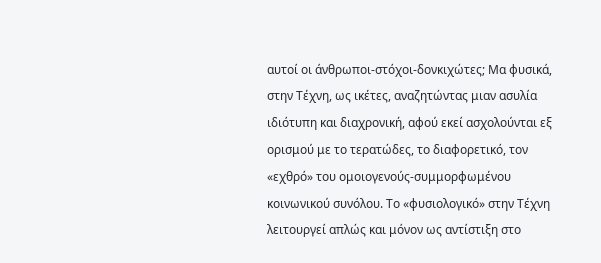αυτοί οι άνθρωποι-στόχοι-δονκιχώτες; Μα φυσικά, στην Τέχνη, ως ικέτες, αναζητώντας μιαν ασυλία ιδιότυπη και διαχρονική, αφού εκεί ασχολούνται εξ ορισμού με το τερατώδες, το διαφορετικό, τον «εχθρό» του ομοιογενούς-συμμορφωμένου κοινωνικού συνόλου. Το «φυσιολογικό» στην Τέχνη λειτουργεί απλώς και μόνον ως αντίστιξη στο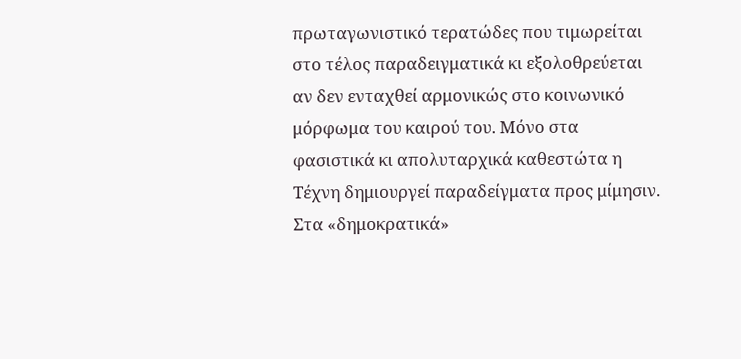πρωταγωνιστικό τερατώδες που τιμωρείται στο τέλος παραδειγματικά κι εξολοθρεύεται αν δεν ενταχθεί αρμονικώς στο κοινωνικό μόρφωμα του καιρού του. Μόνο στα φασιστικά κι απολυταρχικά καθεστώτα η Τέχνη δημιουργεί παραδείγματα προς μίμησιν. Στα «δημοκρατικά»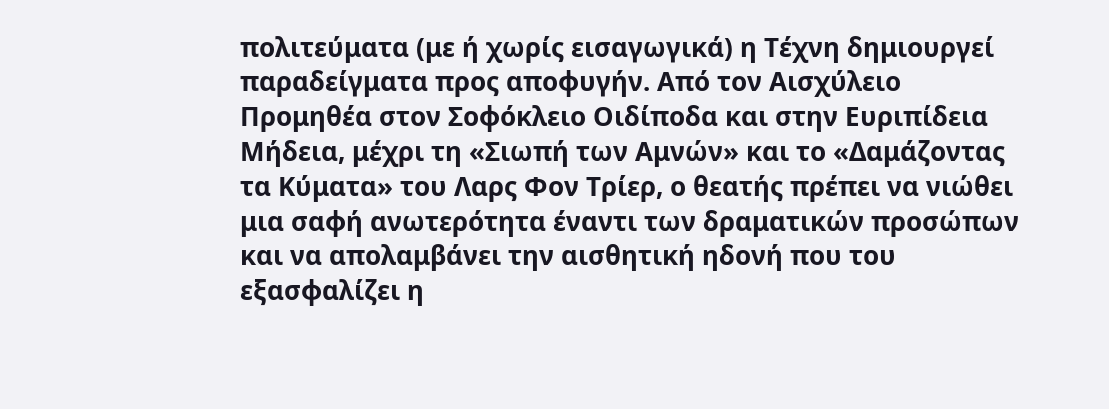πολιτεύματα (με ή χωρίς εισαγωγικά) η Τέχνη δημιουργεί παραδείγματα προς αποφυγήν. Από τον Αισχύλειο Προμηθέα στον Σοφόκλειο Οιδίποδα και στην Ευριπίδεια Μήδεια, μέχρι τη «Σιωπή των Αμνών» και το «Δαμάζοντας τα Κύματα» του Λαρς Φον Τρίερ, ο θεατής πρέπει να νιώθει μια σαφή ανωτερότητα έναντι των δραματικών προσώπων και να απολαμβάνει την αισθητική ηδονή που του εξασφαλίζει η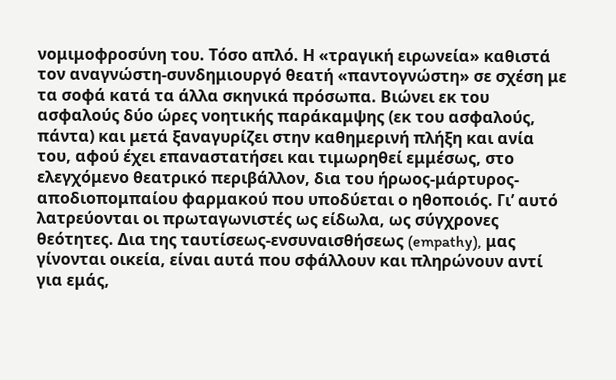νομιμοφροσύνη του. Τόσο απλό. Η «τραγική ειρωνεία» καθιστά τον αναγνώστη-συνδημιουργό θεατή «παντογνώστη» σε σχέση με τα σοφά κατά τα άλλα σκηνικά πρόσωπα. Βιώνει εκ του ασφαλούς δύο ώρες νοητικής παράκαμψης (εκ του ασφαλούς, πάντα) και μετά ξαναγυρίζει στην καθημερινή πλήξη και ανία του, αφού έχει επαναστατήσει και τιμωρηθεί εμμέσως, στο ελεγχόμενο θεατρικό περιβάλλον, δια του ήρωος-μάρτυρος-αποδιοπομπαίου φαρμακού που υποδύεται ο ηθοποιός. Γι’ αυτό λατρεύονται οι πρωταγωνιστές ως είδωλα, ως σύγχρονες θεότητες. Δια της ταυτίσεως-ενσυναισθήσεως (empathy), μας γίνονται οικεία, είναι αυτά που σφάλλουν και πληρώνουν αντί για εμάς,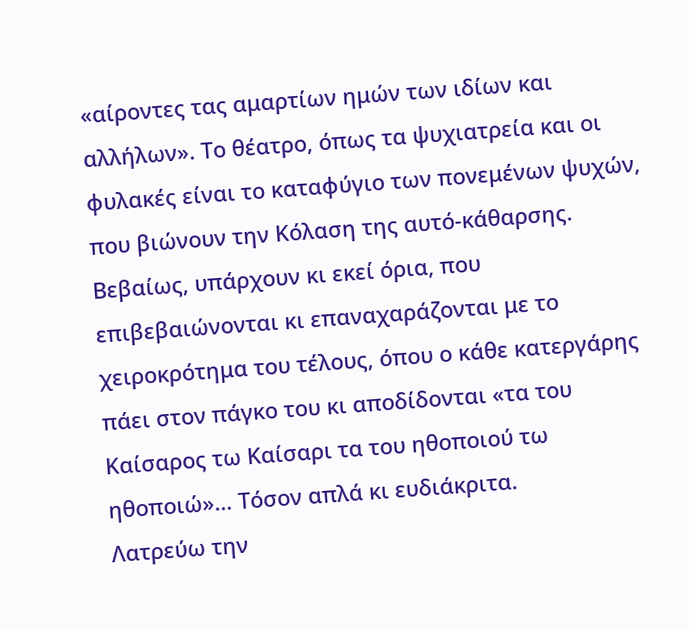«αίροντες τας αμαρτίων ημών των ιδίων και αλλήλων». Το θέατρο, όπως τα ψυχιατρεία και οι φυλακές είναι το καταφύγιο των πονεμένων ψυχών, που βιώνουν την Κόλαση της αυτό-κάθαρσης. Βεβαίως, υπάρχουν κι εκεί όρια, που επιβεβαιώνονται κι επαναχαράζονται με το χειροκρότημα του τέλους, όπου ο κάθε κατεργάρης πάει στον πάγκο του κι αποδίδονται «τα του Καίσαρος τω Καίσαρι τα του ηθοποιού τω ηθοποιώ»… Τόσον απλά κι ευδιάκριτα.
Λατρεύω την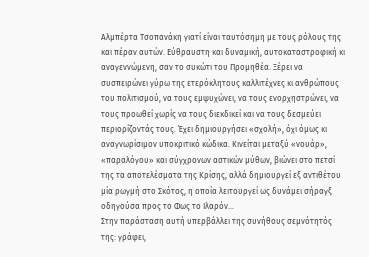Αλμπέρτα Τσοπανάκη γιατί είναι ταυτόσημη με τους ρόλους της και πέραν αυτών. Εύθραυστη και δυναμική, αυτοκαταστροφική κι αναγεννώμενη, σαν το συκώτι του Προμηθέα. Ξέρει να συσπειρώνει γύρω της ετερόκλητους καλλιτέχνες κι ανθρώπους του πολιτισμού, να τους εμψυχώνει, να τους ενορχηστρώνει, να τους προωθεί χωρίς να τους διεκδικεί και να τους δεσμεύει περιορίζοντάς τους. Έχει δημιουργήσει «σχολή», όχι όμως κι αναγνωρίσιμον υποκριτικό κώδικα. Κινείται μεταξύ «νουάρ», «παραλόγου» και σύγχρονων αστικών μύθων, βιώνει στο πετσί της τα αποτελέσματα της Κρίσης, αλλά δημιουργεί εξ αντιθέτου μία ρωγμή στο Σκότος, η οποία λειτουργεί ως δυνάμει σήραγξ οδηγούσα προς το Φως το Ιλαρόν…
Στην παράσταση αυτή υπερβάλλει της συνήθους σεμνότητός της: γράφει,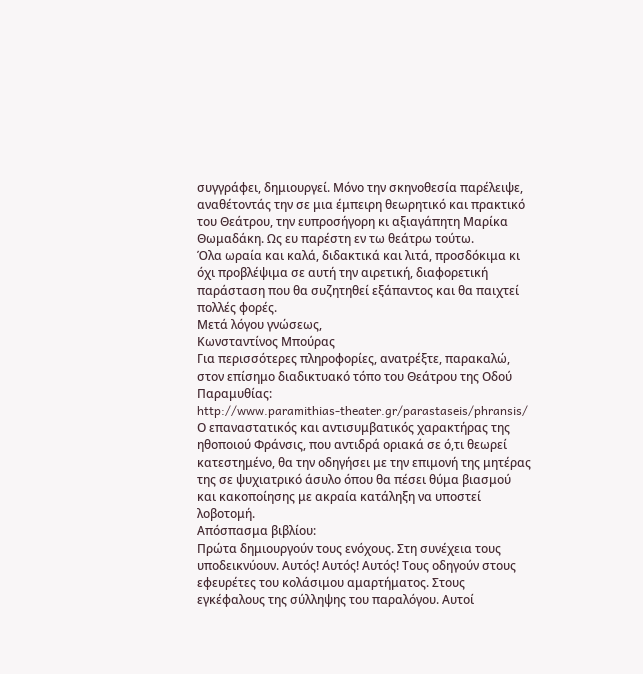συγγράφει, δημιουργεί. Μόνο την σκηνοθεσία παρέλειψε, αναθέτοντάς την σε μια έμπειρη θεωρητικό και πρακτικό του Θεάτρου, την ευπροσήγορη κι αξιαγάπητη Μαρίκα Θωμαδάκη. Ως ευ παρέστη εν τω θεάτρω τούτω.
Όλα ωραία και καλά, διδακτικά και λιτά, προσδόκιμα κι όχι προβλέψιμα σε αυτή την αιρετική, διαφορετική παράσταση που θα συζητηθεί εξάπαντος και θα παιχτεί πολλές φορές.
Μετά λόγου γνώσεως,
Κωνσταντίνος Μπούρας
Για περισσότερες πληροφορίες, ανατρέξτε, παρακαλώ, στον επίσημο διαδικτυακό τόπο του Θεάτρου της Οδού Παραμυθίας:
http://www.paramithias-theater.gr/parastaseis/phransis/
Ο επαναστατικός και αντισυμβατικός χαρακτήρας της ηθοποιού Φράνσις, που αντιδρά οριακά σε ό,τι θεωρεί κατεστημένο, θα την οδηγήσει με την επιμονή της μητέρας της σε ψυχιατρικό άσυλο όπου θα πέσει θύμα βιασμού και κακοποίησης με ακραία κατάληξη να υποστεί λοβοτομή.
Απόσπασμα βιβλίου:
Πρώτα δημιουργούν τους ενόχους. Στη συνέχεια τους υποδεικνύουν. Αυτός! Αυτός! Αυτός! Τους οδηγούν στους εφευρέτες του κολάσιμου αμαρτήματος. Στους εγκέφαλους της σύλληψης του παραλόγου. Αυτοί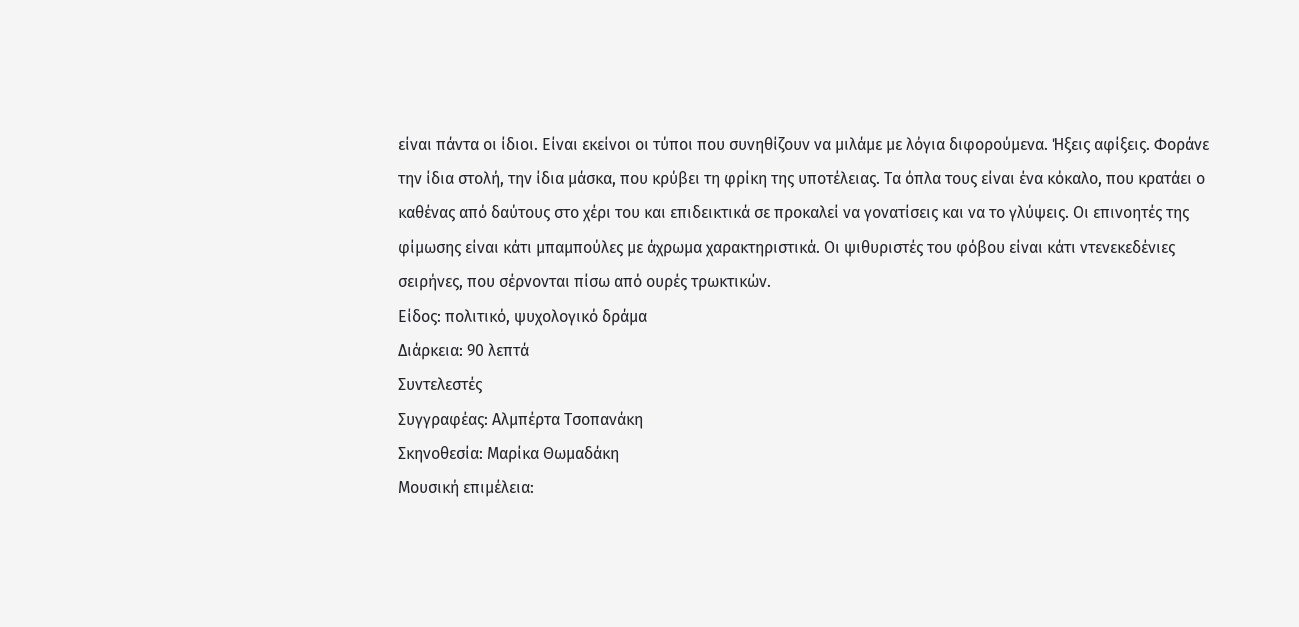είναι πάντα οι ίδιοι. Είναι εκείνοι οι τύποι που συνηθίζουν να μιλάμε με λόγια διφορούμενα. Ήξεις αφίξεις. Φοράνε την ίδια στολή, την ίδια μάσκα, που κρύβει τη φρίκη της υποτέλειας. Τα όπλα τους είναι ένα κόκαλο, που κρατάει ο καθένας από δαύτους στο χέρι του και επιδεικτικά σε προκαλεί να γονατίσεις και να το γλύψεις. Οι επινοητές της φίμωσης είναι κάτι μπαμπούλες με άχρωμα χαρακτηριστικά. Οι ψιθυριστές του φόβου είναι κάτι ντενεκεδένιες σειρήνες, που σέρνονται πίσω από ουρές τρωκτικών.
Είδος: πολιτικό, ψυχολογικό δράμα
Διάρκεια: 90 λεπτά
Συντελεστές
Συγγραφέας: Αλμπέρτα Τσοπανάκη
Σκηνοθεσία: Μαρίκα Θωμαδάκη
Μουσική επιμέλεια: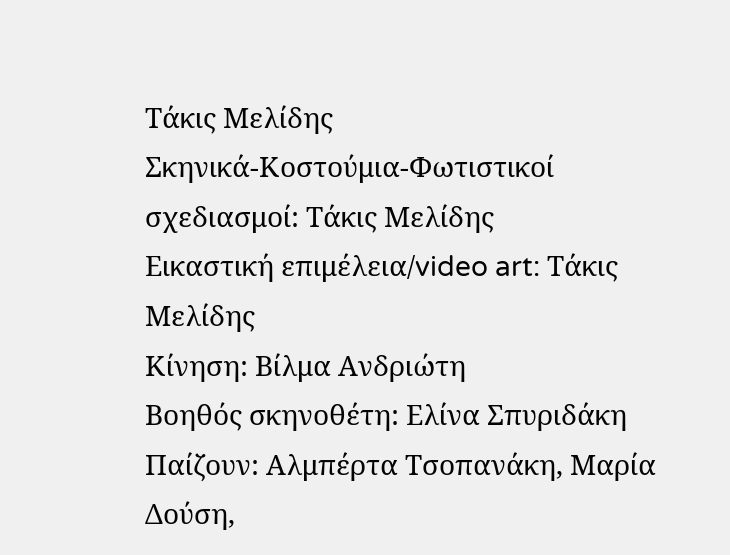Τάκις Μελίδης
Σκηνικά-Κοστούμια-Φωτιστικοί σχεδιασμοί: Τάκις Μελίδης
Εικαστική επιμέλεια/video art: Τάκις Μελίδης
Κίνηση: Βίλμα Ανδριώτη
Βοηθός σκηνοθέτη: Ελίνα Σπυριδάκη
Παίζουν: Αλμπέρτα Τσοπανάκη, Μαρία Δούση,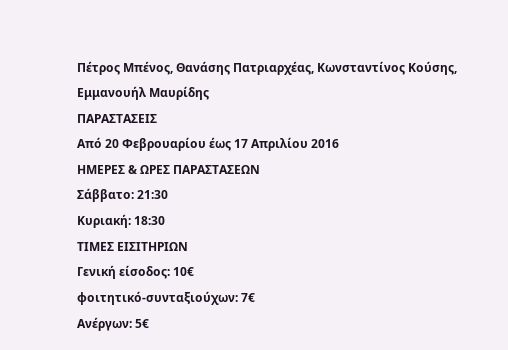Πέτρος Μπένος, Θανάσης Πατριαρχέας, Κωνσταντίνος Κούσης, Εμμανουήλ Μαυρίδης
ΠΑΡΑΣΤΑΣΕΙΣ
Από 20 Φεβρουαρίου έως 17 Απριλίου 2016
ΗΜΕΡΕΣ & ΩΡΕΣ ΠΑΡΑΣΤΑΣΕΩΝ
Σάββατο: 21:30
Κυριακή: 18:30
ΤΙΜΕΣ ΕΙΣΙΤΗΡΙΩΝ
Γενική είσοδος: 10€
φοιτητικό-συνταξιούχων: 7€
Aνέργων: 5€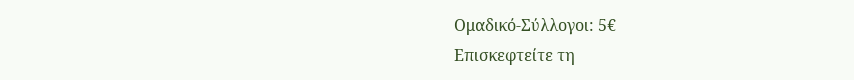Ομαδικό-Σύλλογοι: 5€
Επισκεφτείτε τη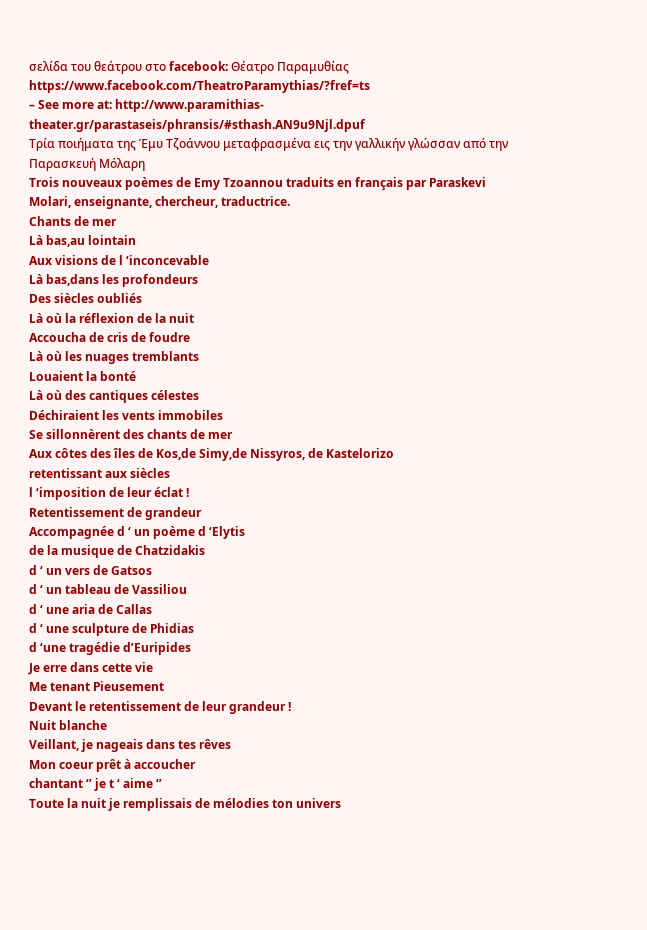σελίδα του θεάτρου στο facebook: Θέατρο Παραμυθίας
https://www.facebook.com/TheatroParamythias/?fref=ts
– See more at: http://www.paramithias-theater.gr/parastaseis/phransis/#sthash.AN9u9Njl.dpuf
Τρία ποιήματα της Έμυ Τζοάννου μεταφρασμένα εις την γαλλικήν γλώσσαν από την Παρασκευή Μόλαρη
Trois nouveaux poèmes de Emy Tzoannou traduits en français par Paraskevi Molari, enseignante, chercheur, traductrice.
Chants de mer
Là bas,au lointain
Aux visions de l ‘inconcevable
Là bas,dans les profondeurs
Des siècles oubliés
Là où la réflexion de la nuit
Accoucha de cris de foudre
Là où les nuages tremblants
Louaient la bonté
Là où des cantiques célestes
Déchiraient les vents immobiles
Se sillonnèrent des chants de mer
Aux côtes des îles de Kos,de Simy,de Nissyros, de Kastelorizo
retentissant aux siècles
l ‘imposition de leur éclat !
Retentissement de grandeur
Accompagnée d ‘ un poème d ‘Elytis
de la musique de Chatzidakis
d ‘ un vers de Gatsos
d ‘ un tableau de Vassiliou
d ‘ une aria de Callas
d ‘ une sculpture de Phidias
d ‘une tragédie d’Euripides
Je erre dans cette vie
Me tenant Pieusement
Devant le retentissement de leur grandeur !
Nuit blanche
Veillant, je nageais dans tes rêves
Mon coeur prêt à accoucher
chantant ‘’ je t ‘ aime ‘’
Toute la nuit je remplissais de mélodies ton univers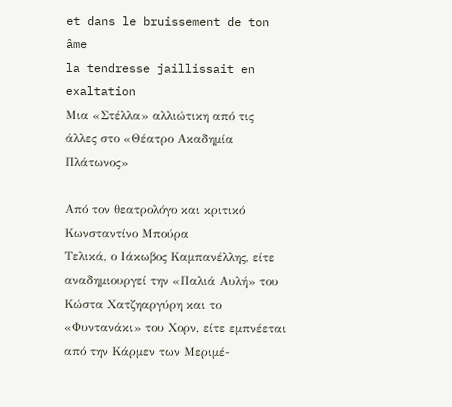et dans le bruissement de ton âme
la tendresse jaillissait en exaltation
Μια «Στέλλα» αλλιώτικη από τις άλλες στο «Θέατρο Ακαδημία Πλάτωνος»

Από τον θεατρολόγο και κριτικό Κωνσταντίνο Μπούρα
Τελικά, ο Ιάκωβος Καμπανέλλης, είτε αναδημιουργεί την «Παλιά Αυλή» του Κώστα Χατζηαργύρη και το «Φυντανάκι» του Χορν, είτε εμπνέεται από την Κάρμεν των Μεριμέ-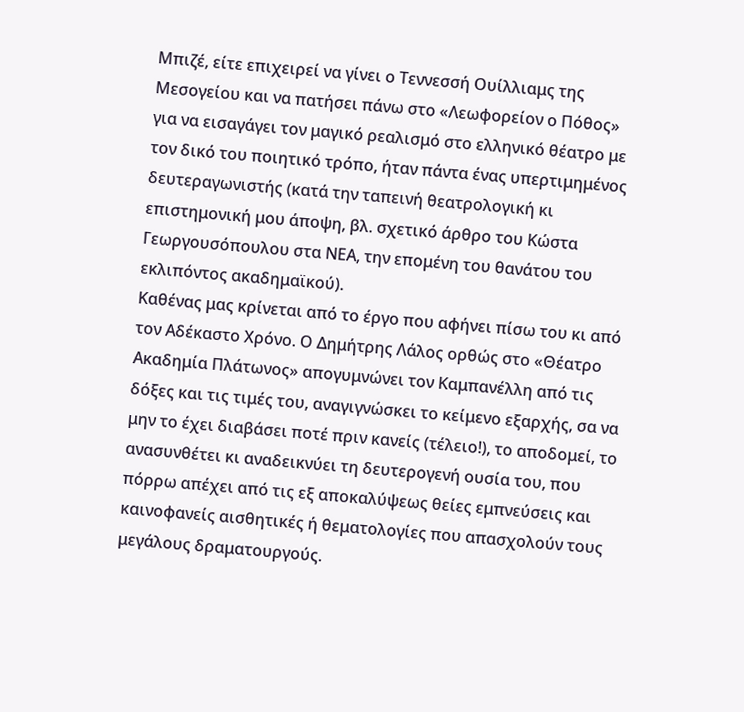Μπιζέ, είτε επιχειρεί να γίνει ο Τεννεσσή Ουίλλιαμς της Μεσογείου και να πατήσει πάνω στο «Λεωφορείον ο Πόθος» για να εισαγάγει τον μαγικό ρεαλισμό στο ελληνικό θέατρο με τον δικό του ποιητικό τρόπο, ήταν πάντα ένας υπερτιμημένος δευτεραγωνιστής (κατά την ταπεινή θεατρολογική κι επιστημονική μου άποψη, βλ. σχετικό άρθρο του Κώστα Γεωργουσόπουλου στα ΝΕΑ, την επομένη του θανάτου του εκλιπόντος ακαδημαϊκού).
Καθένας μας κρίνεται από το έργο που αφήνει πίσω του κι από τον Αδέκαστο Χρόνο. Ο Δημήτρης Λάλος ορθώς στο «Θέατρο Ακαδημία Πλάτωνος» απογυμνώνει τον Καμπανέλλη από τις δόξες και τις τιμές του, αναγιγνώσκει το κείμενο εξαρχής, σα να μην το έχει διαβάσει ποτέ πριν κανείς (τέλειο!), το αποδομεί, το ανασυνθέτει κι αναδεικνύει τη δευτερογενή ουσία του, που πόρρω απέχει από τις εξ αποκαλύψεως θείες εμπνεύσεις και καινοφανείς αισθητικές ή θεματολογίες που απασχολούν τους μεγάλους δραματουργούς.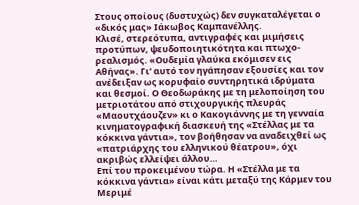Στους οποίους (δυστυχώς) δεν συγκαταλέγεται ο «δικός μας» Ιάκωβος Καμπανέλλης.
Κλισέ, στερεότυπα, αντιγραφές και μιμήσεις προτύπων, ψευδοποιητικότητα και πτωχο-ρεαλισμός. «Ουδεμία γλαύκα εκόμισεν εις Αθήνας». Γι’ αυτό τον ηγάπησαν εξουσίες και τον ανέδειξαν ως κορυφαίο συντηρητικά ιδρύματα και θεσμοί. Ο Θεοδωράκης με τη μελοποίηση του μετριοτάτου από στιχουργικής πλευράς «Μαουτχάουζεν» κι ο Κακογιάννης με τη γενναία κινηματογραφική διασκευή της «Στέλλας με τα κόκκινα γάντια», τον βοήθησαν να αναδειχθεί ως «πατριάρχης του ελληνικού θέατρου», όχι ακριβώς ελλείψει άλλου…
Επί του προκειμένου τώρα. Η «Στέλλα με τα κόκκινα γάντια» είναι κάτι μεταξύ της Κάρμεν του Μεριμέ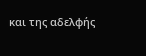και της αδελφής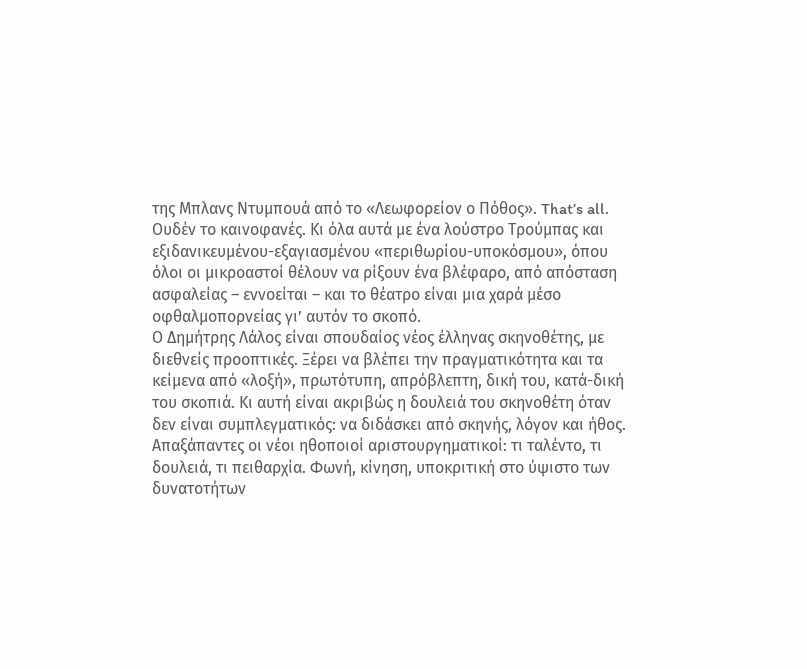της Μπλανς Ντυμπουά από το «Λεωφορείον ο Πόθος». That’s all. Ουδέν το καινοφανές. Κι όλα αυτά με ένα λούστρο Τρούμπας και εξιδανικευμένου-εξαγιασμένου «περιθωρίου-υποκόσμου», όπου όλοι οι μικροαστοί θέλουν να ρίξουν ένα βλέφαρο, από απόσταση ασφαλείας – εννοείται – και το θέατρο είναι μια χαρά μέσο οφθαλμοπορνείας γι’ αυτόν το σκοπό.
Ο Δημήτρης Λάλος είναι σπουδαίος νέος έλληνας σκηνοθέτης, με διεθνείς προοπτικές. Ξέρει να βλέπει την πραγματικότητα και τα κείμενα από «λοξή», πρωτότυπη, απρόβλεπτη, δική του, κατά-δική του σκοπιά. Κι αυτή είναι ακριβώς η δουλειά του σκηνοθέτη όταν δεν είναι συμπλεγματικός: να διδάσκει από σκηνής, λόγον και ήθος.
Απαξάπαντες οι νέοι ηθοποιοί αριστουργηματικοί: τι ταλέντο, τι δουλειά, τι πειθαρχία. Φωνή, κίνηση, υποκριτική στο ύψιστο των δυνατοτήτων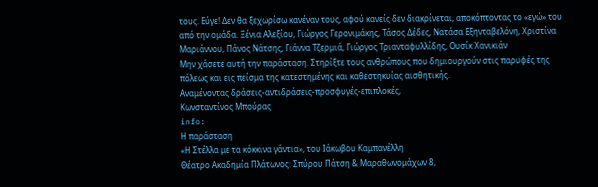τους. Εύγε! Δεν θα ξεχωρίσω κανέναν τους, αφού κανείς δεν διακρίνεται, αποκόπτοντας το «εγώ» του από την ομάδα. Ξένια Αλεξίου, Γιώργος Γερονιμάκης, Τάσος Δέδες, Νατάσα Εξηνταβελόνη, Χριστίνα Μαριάννου, Πάνος Νάτσης, Γιάννα Τζερμιά, Γιώργος Τριανταφυλλίδης, Ουσίκ Χανικιάν
Μην χάσετε αυτή την παράσταση. Στηρίξτε τους ανθρώπους που δημιουργούν στις παρυφές της πόλεως και εις πείσμα της κατεστημένης και καθεστηκυίας αισθητικής.
Αναμένοντας δράσεις-αντιδράσεις-προσφυγές-επιπλοκές,
Κωνσταντίνος Μπούρας
info:
Η παράσταση
«Η Στέλλα με τα κόκκινα γάντια», του Ιάκωβου Καμπανέλλη
Θέατρο Ακαδημία Πλάτωνος: Σπύρου Πάτση & Μαραθωνομάχων 8,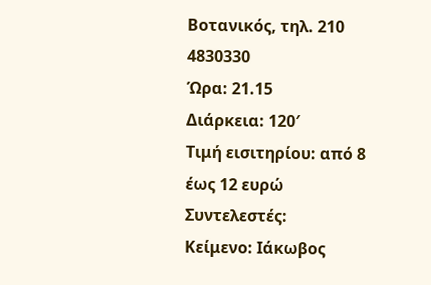Βοτανικός, τηλ. 210 4830330
Ώρα: 21.15
Διάρκεια: 120′
Τιμή εισιτηρίου: από 8 έως 12 ευρώ
Συντελεστές:
Κείμενο: Ιάκωβος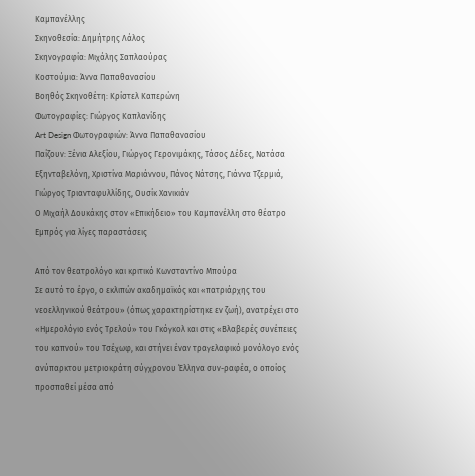Καμπανέλλης
Σκηνοθεσία: Δημήτρης Λάλος
Σκηνογραφία: Μιχάλης Σαπλαούρας
Κοστούμια: Άννα Παπαθανασίου
Βοηθός Σκηνοθέτη: Κρίστελ Καπερώνη
Φωτογραφίες: Γιώργος Καπλανίδης
Art Design Φωτογραφιών: Άννα Παπαθανασίου
Παίζουν: Ξένια Αλεξίου, Γιώργος Γερονιμάκης, Τάσος Δέδες, Νατάσα Εξηνταβελόνη, Χριστίνα Μαριάννου, Πάνος Νάτσης, Γιάννα Τζερμιά, Γιώργος Τριανταφυλλίδης, Ουσίκ Χανικιάν
Ο Μιχαήλ Δουκάκης στον «Επικήδειο» του Καμπανέλλη στο θέατρο Εμπρός για λίγες παραστάσεις

Από τον θεατρολόγο και κριτικό Κωνσταντίνο Μπούρα
Σε αυτό το έργο, ο εκλιπών ακαδημαϊκός και «πατριάρχης του νεοελληνικού θεάτρου» (όπως χαρακτηρίστηκε εν ζωή), ανατρέχει στο «Ημερολόγιο ενός Τρελού» του Γκόγκολ και στις «Βλαβερές συνέπειες του καπνού» του Τσέχωφ, και στήνει έναν τραγελαφικό μονόλογο ενός ανύπαρκτου μετριοκράτη σύγχρονου Έλληνα συν-ραφέα, ο οποίος προσπαθεί μέσα από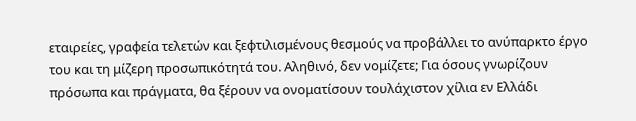εταιρείες, γραφεία τελετών και ξεφτιλισμένους θεσμούς να προβάλλει το ανύπαρκτο έργο του και τη μίζερη προσωπικότητά του. Αληθινό, δεν νομίζετε; Για όσους γνωρίζουν πρόσωπα και πράγματα, θα ξέρουν να ονοματίσουν τουλάχιστον χίλια εν Ελλάδι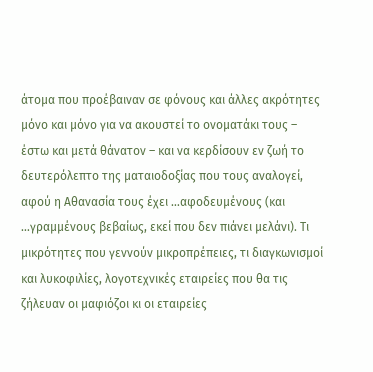άτομα που προέβαιναν σε φόνους και άλλες ακρότητες μόνο και μόνο για να ακουστεί το ονοματάκι τους – έστω και μετά θάνατον – και να κερδίσουν εν ζωή το δευτερόλεπτο της ματαιοδοξίας που τους αναλογεί, αφού η Αθανασία τους έχει …αφοδευμένους (και …γραμμένους βεβαίως, εκεί που δεν πιάνει μελάνι). Τι μικρότητες που γεννούν μικροπρέπειες, τι διαγκωνισμοί και λυκοφιλίες, λογοτεχνικές εταιρείες που θα τις ζήλευαν οι μαφιόζοι κι οι εταιρείες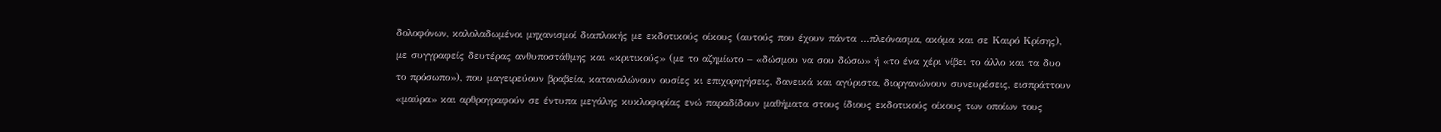δολοφόνων, καλολαδωμένοι μηχανισμοί διαπλοκής με εκδοτικούς οίκους (αυτούς που έχουν πάντα …πλεόνασμα, ακόμα και σε Καιρό Κρίσης), με συγγραφείς δευτέρας ανθυποστάθμης και «κριτικούς» (με το αζημίωτο – «δώσμου να σου δώσω» ή «το ένα χέρι νίβει το άλλο και τα δυο το πρόσωπο»), που μαγειρεύουν βραβεία, καταναλώνουν ουσίες κι επιχορηγήσεις, δανεικά και αγύριστα, διοργανώνουν συνευρέσεις, εισπράττουν «μαύρα» και αρθρογραφούν σε έντυπα μεγάλης κυκλοφορίας ενώ παραδίδουν μαθήματα στους ίδιους εκδοτικούς οίκους των οποίων τους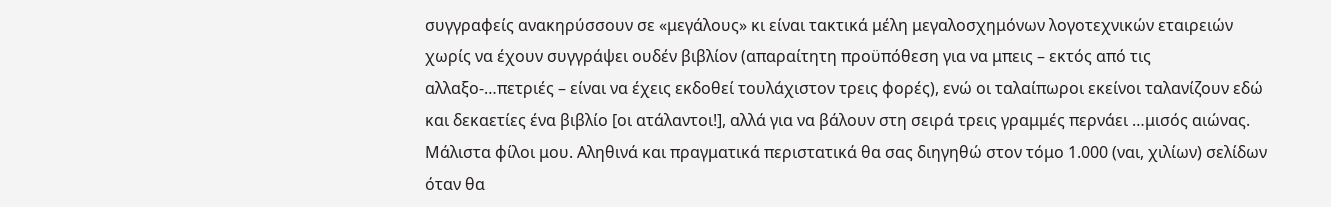συγγραφείς ανακηρύσσουν σε «μεγάλους» κι είναι τακτικά μέλη μεγαλοσχημόνων λογοτεχνικών εταιρειών χωρίς να έχουν συγγράψει ουδέν βιβλίον (απαραίτητη προϋπόθεση για να μπεις – εκτός από τις αλλαξο-…πετριές – είναι να έχεις εκδοθεί τουλάχιστον τρεις φορές), ενώ οι ταλαίπωροι εκείνοι ταλανίζουν εδώ και δεκαετίες ένα βιβλίο [οι ατάλαντοι!], αλλά για να βάλουν στη σειρά τρεις γραμμές περνάει …μισός αιώνας. Μάλιστα φίλοι μου. Αληθινά και πραγματικά περιστατικά θα σας διηγηθώ στον τόμο 1.000 (ναι, χιλίων) σελίδων όταν θα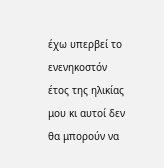έχω υπερβεί το ενενηκοστόν έτος της ηλικίας μου κι αυτοί δεν θα μπορούν να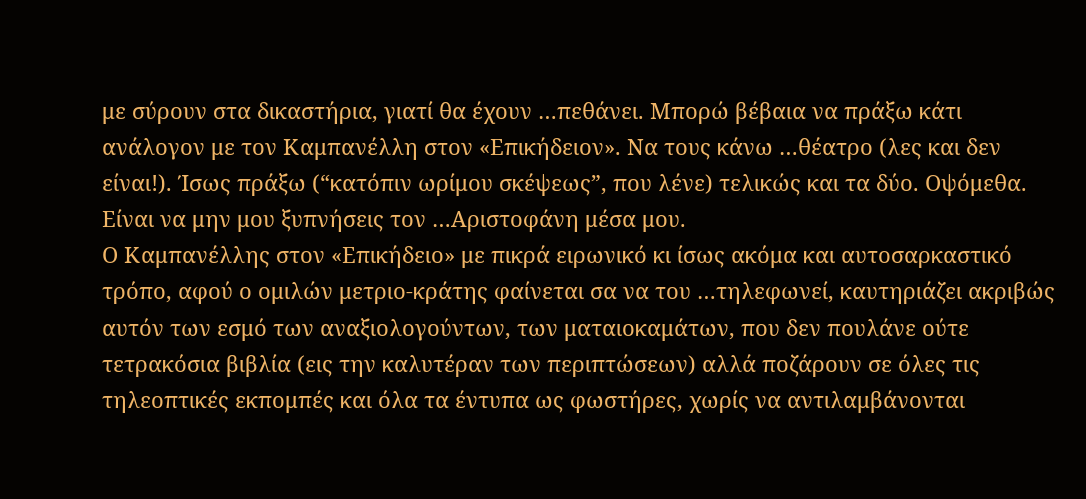με σύρουν στα δικαστήρια, γιατί θα έχουν …πεθάνει. Μπορώ βέβαια να πράξω κάτι ανάλογον με τον Καμπανέλλη στον «Επικήδειον». Να τους κάνω …θέατρο (λες και δεν είναι!). Ίσως πράξω (“κατόπιν ωρίμου σκέψεως”, που λένε) τελικώς και τα δύο. Οψόμεθα. Είναι να μην μου ξυπνήσεις τον …Αριστοφάνη μέσα μου.
Ο Καμπανέλλης στον «Επικήδειο» με πικρά ειρωνικό κι ίσως ακόμα και αυτοσαρκαστικό τρόπο, αφού ο ομιλών μετριο-κράτης φαίνεται σα να του …τηλεφωνεί, καυτηριάζει ακριβώς αυτόν των εσμό των αναξιολογούντων, των ματαιοκαμάτων, που δεν πουλάνε ούτε τετρακόσια βιβλία (εις την καλυτέραν των περιπτώσεων) αλλά ποζάρουν σε όλες τις τηλεοπτικές εκπομπές και όλα τα έντυπα ως φωστήρες, χωρίς να αντιλαμβάνονται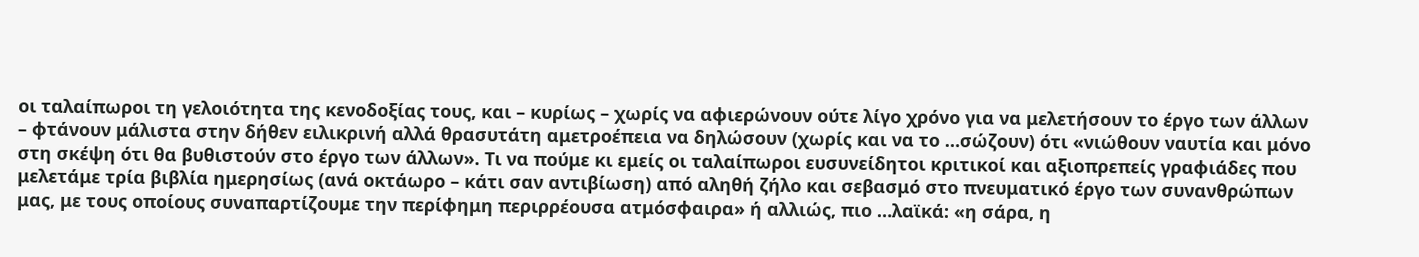οι ταλαίπωροι τη γελοιότητα της κενοδοξίας τους, και – κυρίως – χωρίς να αφιερώνουν ούτε λίγο χρόνο για να μελετήσουν το έργο των άλλων – φτάνουν μάλιστα στην δήθεν ειλικρινή αλλά θρασυτάτη αμετροέπεια να δηλώσουν (χωρίς και να το …σώζουν) ότι «νιώθουν ναυτία και μόνο στη σκέψη ότι θα βυθιστούν στο έργο των άλλων». Τι να πούμε κι εμείς οι ταλαίπωροι ευσυνείδητοι κριτικοί και αξιοπρεπείς γραφιάδες που μελετάμε τρία βιβλία ημερησίως (ανά οκτάωρο – κάτι σαν αντιβίωση) από αληθή ζήλο και σεβασμό στο πνευματικό έργο των συνανθρώπων μας, με τους οποίους συναπαρτίζουμε την περίφημη περιρρέουσα ατμόσφαιρα» ή αλλιώς, πιο …λαϊκά: «η σάρα, η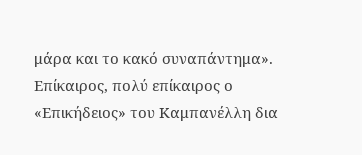μάρα και το κακό συναπάντημα».
Επίκαιρος, πολύ επίκαιρος ο «Επικήδειος» του Καμπανέλλη δια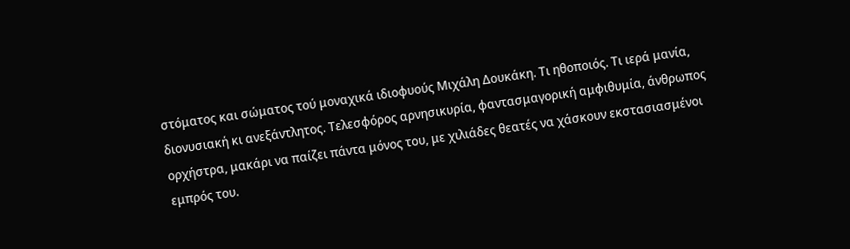στόματος και σώματος τού μοναχικά ιδιοφυούς Μιχάλη Δουκάκη. Τι ηθοποιός. Τι ιερά μανία, διονυσιακή κι ανεξάντλητος. Τελεσφόρος αρνησικυρία, φαντασμαγορική αμφιθυμία, άνθρωπος ορχήστρα, μακάρι να παίζει πάντα μόνος του, με χιλιάδες θεατές να χάσκουν εκστασιασμένοι εμπρός του.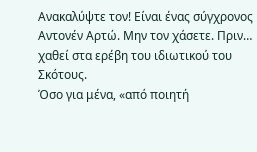Ανακαλύψτε τον! Είναι ένας σύγχρονος Αντονέν Αρτώ. Μην τον χάσετε. Πριν… χαθεί στα ερέβη του ιδιωτικού του Σκότους.
Όσο για μένα, «από ποιητή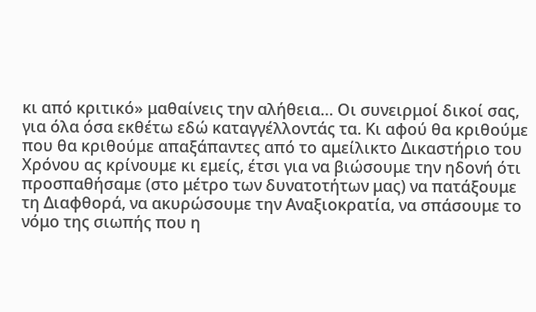κι από κριτικό» μαθαίνεις την αλήθεια… Οι συνειρμοί δικοί σας, για όλα όσα εκθέτω εδώ καταγγέλλοντάς τα. Κι αφού θα κριθούμε που θα κριθούμε απαξάπαντες από το αμείλικτο Δικαστήριο του Χρόνου ας κρίνουμε κι εμείς, έτσι για να βιώσουμε την ηδονή ότι προσπαθήσαμε (στο μέτρο των δυνατοτήτων μας) να πατάξουμε τη Διαφθορά, να ακυρώσουμε την Αναξιοκρατία, να σπάσουμε το νόμο της σιωπής που η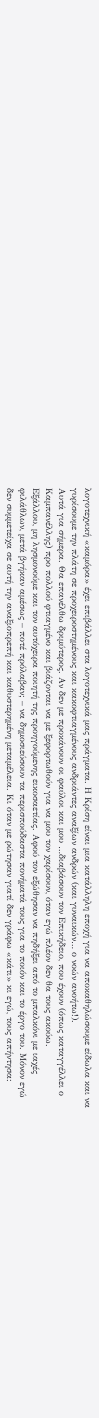λογοτεχνική «καμόρα» έχει επιβάλλει στα λογοτεχνικά μας πράγματα. Η Κρίση είναι μια κατάλληλη εποχή για να αποκαθηλώσουμε είδωλα και να γυρίσουμε την πλάτη σε προχειροστημένους και κακοφτιαγμένους ανδριάντες αναξίων ανδρών (και γυναικών… ο νοών ανοήτω!).
Αυτά για σήμερα. Θα επανέλθω δριμύτερος. Αν δεν με προκάνουν οι φαύλοι και μου …διαβάσουν τον Επικήδειο, που έχουν (όπως καταγγέλλει ο Καμπανέλλης) προ πολλού φτιαγμένο και βιάζονται να με ξεφορτωθούν για να μου τον χαρίσουν, όταν εγώ πλέον δεν θα τους ακούω.
Εξάλλου, μη λησμονούμε και τον αυτόχειρα ποιητή της προηγούμενης εικοσαετίας. Αφού τον εξώθησαν να πηδήξει από το μπαλκόνι με ιαχές φιλάθλων, μετά βγήκαν αμέσως – ποτέ πρόλαβαν; – να δημοσιεύσουν τα περισπούδαστα πονήματά τους για το ποιόν και το έργο του. Μόνον εγώ δεν συμμετείχα σε αυτή την αναξιοπρεπή και καθυστερημένη μεταμέλεια. Κι όταν με ρώτησαν γιατί δεν γράφω «κάτι» κι εγώ, τους απήντησα: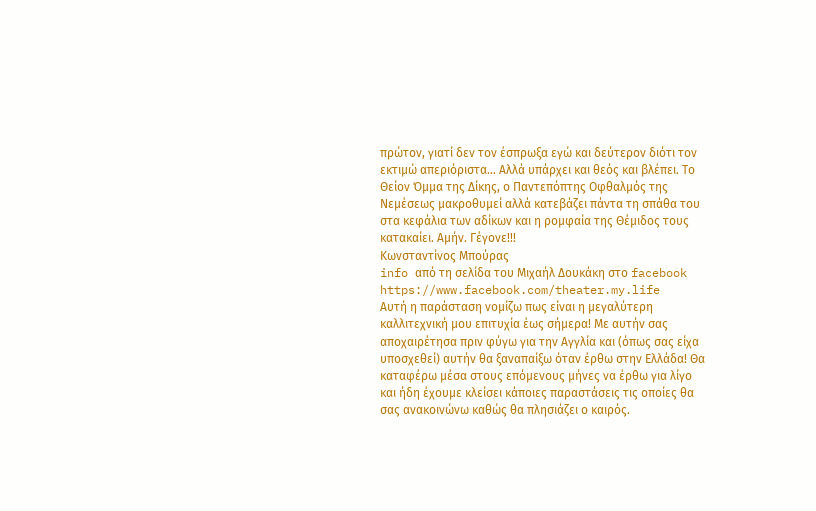πρώτον, γιατί δεν τον έσπρωξα εγώ και δεύτερον διότι τον εκτιμώ απεριόριστα… Αλλά υπάρχει και θεός και βλέπει. Το Θείον Όμμα της Δίκης, ο Παντεπόπτης Οφθαλμός της Νεμέσεως μακροθυμεί αλλά κατεβάζει πάντα τη σπάθα του στα κεφάλια των αδίκων και η ρομφαία της Θέμιδος τους κατακαίει. Αμήν. Γέγονε!!!
Κωνσταντίνος Μπούρας
info από τη σελίδα του Μιχαήλ Δουκάκη στο facebook
https://www.facebook.com/theater.my.life
Αυτή η παράσταση νομίζω πως είναι η μεγαλύτερη καλλιτεχνική μου επιτυχία έως σήμερα! Με αυτήν σας αποχαιρέτησα πριν φύγω για την Αγγλία και (όπως σας είχα υποσχεθεί) αυτήν θα ξαναπαίξω όταν έρθω στην Ελλάδα! Θα καταφέρω μέσα στους επόμενους μήνες να έρθω για λίγο και ήδη έχουμε κλείσει κάποιες παραστάσεις τις οποίες θα σας ανακοινώνω καθώς θα πλησιάζει ο καιρός.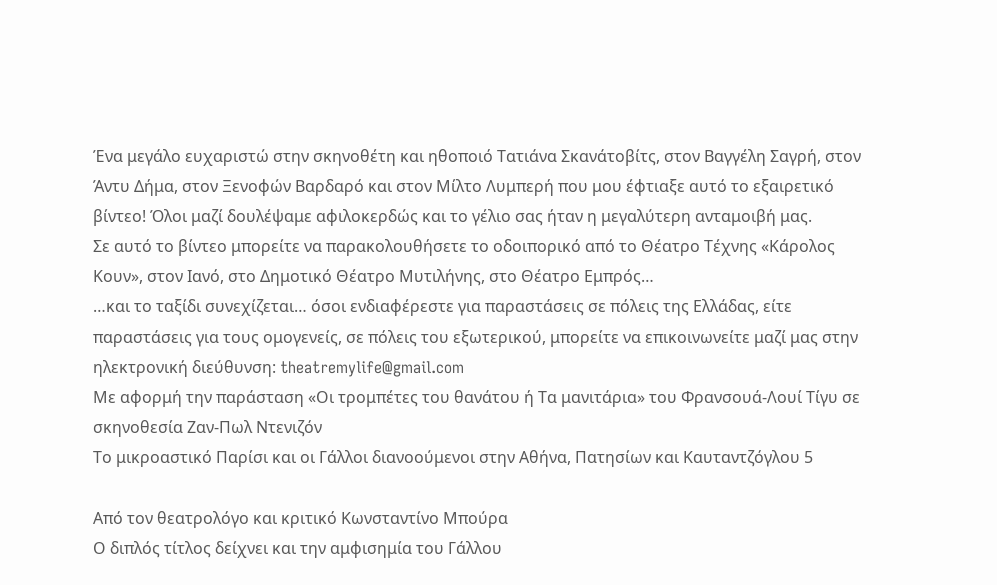Ένα μεγάλο ευχαριστώ στην σκηνοθέτη και ηθοποιό Τατιάνα Σκανάτοβίτς, στον Βαγγέλη Σαγρή, στον Άντυ Δήμα, στον Ξενοφών Βαρδαρό και στον Μίλτο Λυμπερή που μου έφτιαξε αυτό το εξαιρετικό βίντεο! Όλοι μαζί δουλέψαμε αφιλοκερδώς και το γέλιο σας ήταν η μεγαλύτερη ανταμοιβή μας.
Σε αυτό το βίντεο μπορείτε να παρακολουθήσετε το οδοιπορικό από το Θέατρο Τέχνης «Κάρολος Κουν», στον Ιανό, στο Δημοτικό Θέατρο Μυτιλήνης, στο Θέατρο Εμπρός…
…και το ταξίδι συνεχίζεται… όσοι ενδιαφέρεστε για παραστάσεις σε πόλεις της Ελλάδας, είτε παραστάσεις για τους ομογενείς, σε πόλεις του εξωτερικού, μπορείτε να επικοινωνείτε μαζί μας στην ηλεκτρονική διεύθυνση: theatremylife@gmail.com
Με αφορμή την παράσταση «Οι τρομπέτες του θανάτου ή Τα μανιτάρια» του Φρανσουά-Λουί Τίγυ σε σκηνοθεσία Ζαν-Πωλ Ντενιζόν
Το μικροαστικό Παρίσι και οι Γάλλοι διανοούμενοι στην Αθήνα, Πατησίων και Καυταντζόγλου 5

Από τον θεατρολόγο και κριτικό Κωνσταντίνο Μπούρα
Ο διπλός τίτλος δείχνει και την αμφισημία του Γάλλου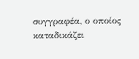συγγραφέα, ο οποίος καταδικάζει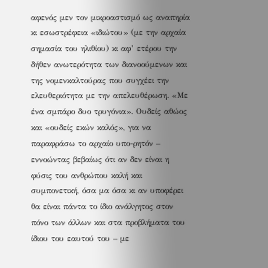αφενός μεν τον μικροαστισμό ως αναπηρία κι εσωστρέφεια «ιδιώτου» (με την αρχαία σημασία του ηλιθίου) κι αφ’ ετέρου την δήθεν ανωτερότητα των διανοούμενων και της νομενκαλτούρας που συγχέει την ελευθεριότητα με την απελευθέρωση. «Με ένα σμπάρο δυο τρυγόνια». Ουδείς αθώος και «ουδείς εκών καλός», για να παραφράσω το αρχαίο υπο-ρητόν – εννοώντας βεβαίως ότι αν δεν είναι η φύσις του ανθρώπου καλή και συμπονετική, όσα μα όσα κι αν υποφέρει θα είναι πάντα το ίδιο ανάλγητος στον πόνο των άλλων και στα προβλήματα του ίδιου του εαυτού του – με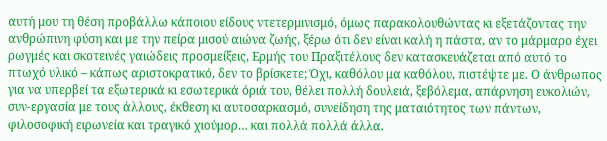αυτή μου τη θέση προβάλλω κάποιου είδους ντετερμινισμό, όμως παρακολουθώντας κι εξετάζοντας την ανθρώπινη φύση και με την πείρα μισού αιώνα ζωής, ξέρω ότι δεν είναι καλή η πάστα, αν το μάρμαρο έχει ρωγμές και σκοτεινές γαιώδεις προσμείξεις, Ερμής του Πραξιτέλους δεν κατασκευάζεται από αυτό το πτωχό υλικό – κάπως αριστοκρατικό, δεν το βρίσκετε; Όχι, καθόλου μα καθόλου, πιστέψτε με. Ο άνθρωπος για να υπερβεί τα εξωτερικά κι εσωτερικά όριά του, θέλει πολλή δουλειά, ξεβόλεμα, απάρνηση ευκολιών, συν-εργασία με τους άλλους, έκθεση κι αυτοσαρκασμό, συνείδηση της ματαιότητος των πάντων, φιλοσοφική ειρωνεία και τραγικό χιούμορ… και πολλά πολλά άλλα.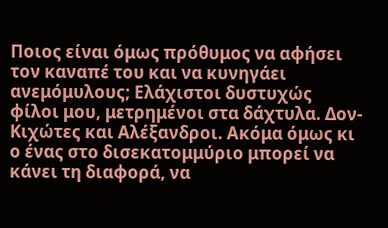Ποιος είναι όμως πρόθυμος να αφήσει τον καναπέ του και να κυνηγάει ανεμόμυλους; Ελάχιστοι δυστυχώς φίλοι μου, μετρημένοι στα δάχτυλα. Δον-Κιχώτες και Αλέξανδροι. Ακόμα όμως κι ο ένας στο δισεκατομμύριο μπορεί να κάνει τη διαφορά, να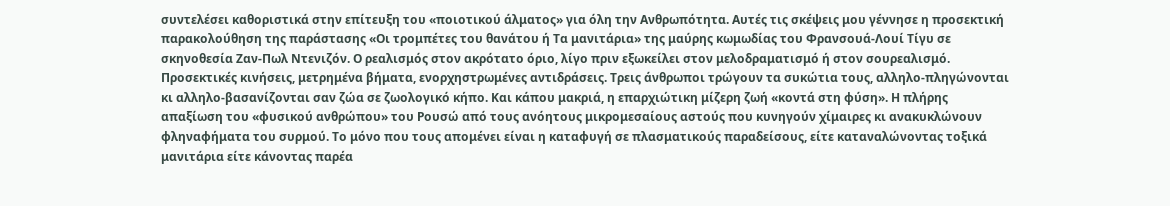συντελέσει καθοριστικά στην επίτευξη του «ποιοτικού άλματος» για όλη την Ανθρωπότητα. Αυτές τις σκέψεις μου γέννησε η προσεκτική παρακολούθηση της παράστασης «Οι τρομπέτες του θανάτου ή Τα μανιτάρια» της μαύρης κωμωδίας του Φρανσουά-Λουί Τίγυ σε σκηνοθεσία Ζαν-Πωλ Ντενιζόν. Ο ρεαλισμός στον ακρότατο όριο, λίγο πριν εξωκείλει στον μελοδραματισμό ή στον σουρεαλισμό. Προσεκτικές κινήσεις, μετρημένα βήματα, ενορχηστρωμένες αντιδράσεις. Τρεις άνθρωποι τρώγουν τα συκώτια τους, αλληλο-πληγώνονται κι αλληλο-βασανίζονται σαν ζώα σε ζωολογικό κήπο. Και κάπου μακριά, η επαρχιώτικη μίζερη ζωή «κοντά στη φύση». Η πλήρης απαξίωση του «φυσικού ανθρώπου» του Ρουσώ από τους ανόητους μικρομεσαίους αστούς που κυνηγούν χίμαιρες κι ανακυκλώνουν φληναφήματα του συρμού. Το μόνο που τους απομένει είναι η καταφυγή σε πλασματικούς παραδείσους, είτε καταναλώνοντας τοξικά μανιτάρια είτε κάνοντας παρέα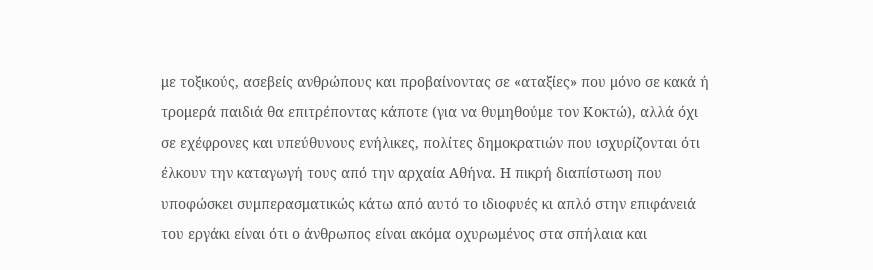με τοξικούς, ασεβείς ανθρώπους και προβαίνοντας σε «αταξίες» που μόνο σε κακά ή τρομερά παιδιά θα επιτρέποντας κάποτε (για να θυμηθούμε τον Κοκτώ), αλλά όχι σε εχέφρονες και υπεύθυνους ενήλικες, πολίτες δημοκρατιών που ισχυρίζονται ότι έλκουν την καταγωγή τους από την αρχαία Αθήνα. Η πικρή διαπίστωση που υποφώσκει συμπερασματικώς κάτω από αυτό το ιδιοφυές κι απλό στην επιφάνειά του εργάκι είναι ότι ο άνθρωπος είναι ακόμα οχυρωμένος στα σπήλαια και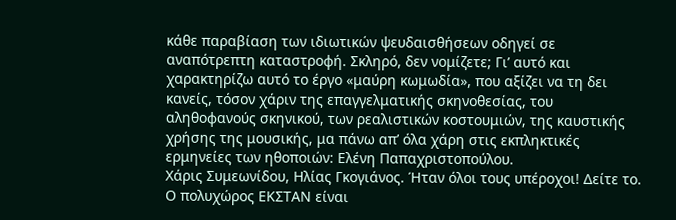κάθε παραβίαση των ιδιωτικών ψευδαισθήσεων οδηγεί σε αναπότρεπτη καταστροφή. Σκληρό, δεν νομίζετε; Γι’ αυτό και χαρακτηρίζω αυτό το έργο «μαύρη κωμωδία», που αξίζει να τη δει κανείς, τόσον χάριν της επαγγελματικής σκηνοθεσίας, του αληθοφανούς σκηνικού, των ρεαλιστικών κοστουμιών, της καυστικής χρήσης της μουσικής, μα πάνω απ’ όλα χάρη στις εκπληκτικές ερμηνείες των ηθοποιών: Ελένη Παπαχριστοπούλου.
Χάρις Συμεωνίδου, Ηλίας Γκογιάνος. Ήταν όλοι τους υπέροχοι! Δείτε το.
Ο πολυχώρος ΕΚΣΤΑΝ είναι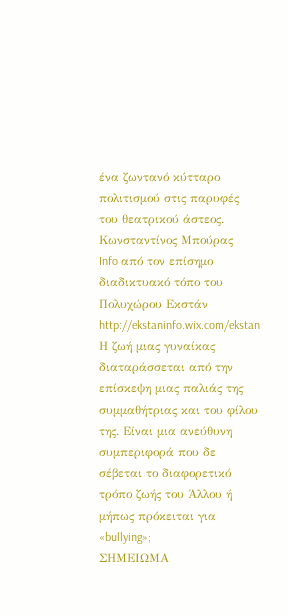ένα ζωντανό κύτταρο πολιτισμού στις παρυφές του θεατρικού άστεος.
Κωνσταντίνος Μπούρας
Info από τον επίσημο διαδικτυακό τόπο του Πολυχώρου Εκστάν
http://ekstaninfo.wix.com/ekstan
Η ζωή μιας γυναίκας διαταράσσεται από την επίσκεψη μιας παλιάς της συμμαθήτριας και του φίλου της. Είναι μια ανεύθυνη συμπεριφορά που δε σέβεται το διαφορετικό τρόπο ζωής του Άλλου ή μήπως πρόκειται για «bullying»;
ΣΗΜΕΙΩΜΑ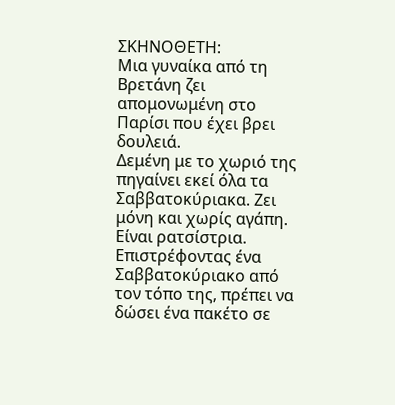ΣΚΗΝΟΘΕΤΗ:
Μια γυναίκα από τη Βρετάνη ζει απομονωμένη στο Παρίσι που έχει βρει δουλειά.
Δεμένη με το χωριό της πηγαίνει εκεί όλα τα Σαββατοκύριακα. Ζει μόνη και χωρίς αγάπη. Είναι ρατσίστρια. Επιστρέφοντας ένα Σαββατοκύριακο από τον τόπο της, πρέπει να δώσει ένα πακέτο σε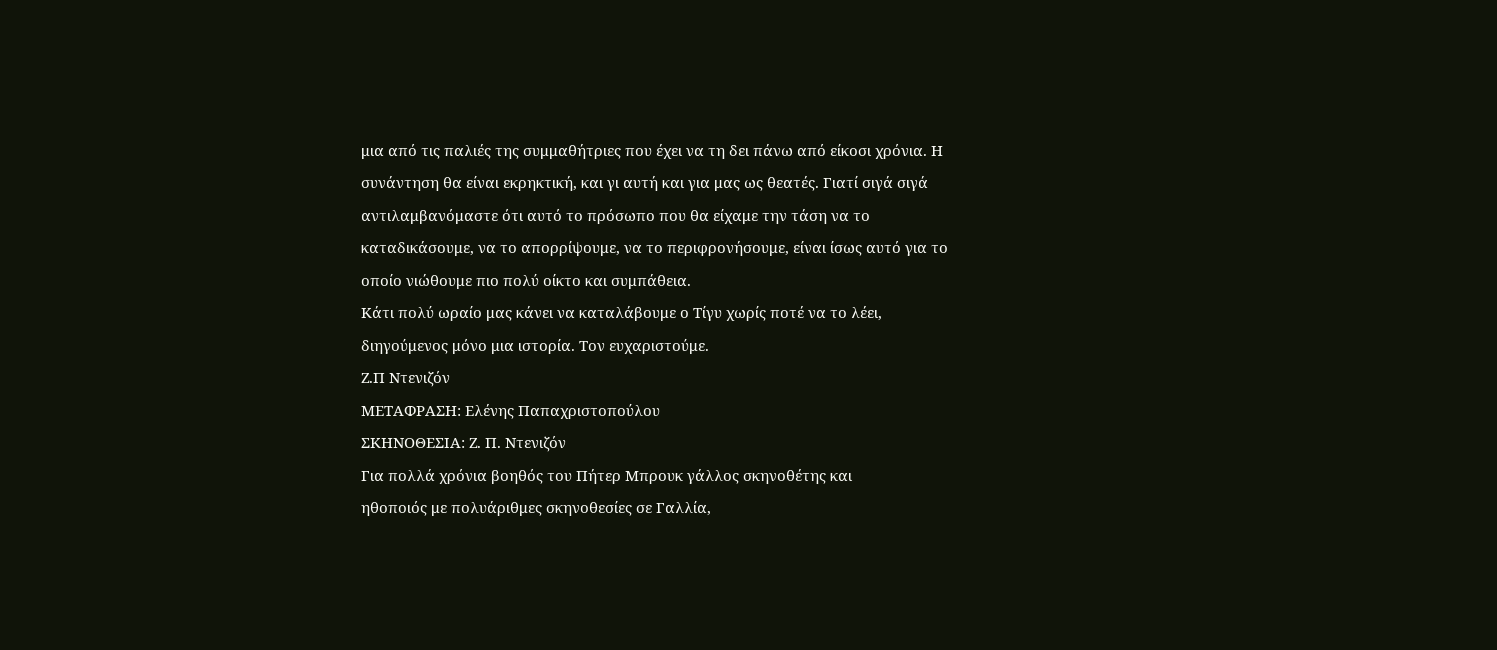μια από τις παλιές της συμμαθήτριες που έχει να τη δει πάνω από είκοσι χρόνια. Η συνάντηση θα είναι εκρηκτική, και γι αυτή και για μας ως θεατές. Γιατί σιγά σιγά αντιλαμβανόμαστε ότι αυτό το πρόσωπο που θα είχαμε την τάση να το καταδικάσουμε, να το απορρίψουμε, να το περιφρονήσουμε, είναι ίσως αυτό για το οποίο νιώθουμε πιο πολύ οίκτο και συμπάθεια.
Κάτι πολύ ωραίο μας κάνει να καταλάβουμε ο Τίγυ χωρίς ποτέ να το λέει, διηγούμενος μόνο μια ιστορία. Τον ευχαριστούμε.
Ζ.Π Ντενιζόν
ΜΕΤΑΦΡΑΣΗ: Ελένης Παπαχριστοπούλου
ΣΚΗΝΟΘΕΣΙΑ: Ζ. Π. Ντενιζόν
Για πολλά χρόνια βοηθός του Πήτερ Μπρουκ γάλλος σκηνοθέτης και
ηθοποιός με πολυάριθμες σκηνοθεσίες σε Γαλλία,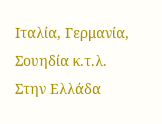Ιταλία, Γερμανία, Σουηδία κ.τ.λ.
Στην Ελλάδα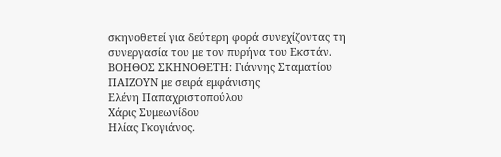σκηνοθετεί για δεύτερη φορά συνεχίζοντας τη συνεργασία του με τον πυρήνα του Εκστάν.
ΒΟΗΘΟΣ ΣΚΗΝΟΘΕΤΗ: Γιάννης Σταματίου
ΠΑΙΖΟΥΝ με σειρά εμφάνισης
Ελένη Παπαχριστοπούλου
Χάρις Συμεωνίδου
Ηλίας Γκογιάνος.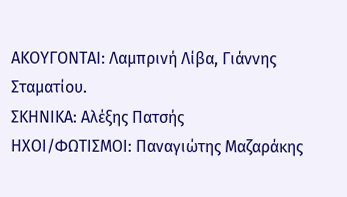ΑΚΟΥΓΟΝΤΑΙ: Λαμπρινή Λίβα, Γιάννης Σταματίου.
ΣΚΗΝΙΚΑ: Αλέξης Πατσής
ΗΧΟΙ/ΦΩΤΙΣΜΟΙ: Παναγιώτης Μαζαράκης